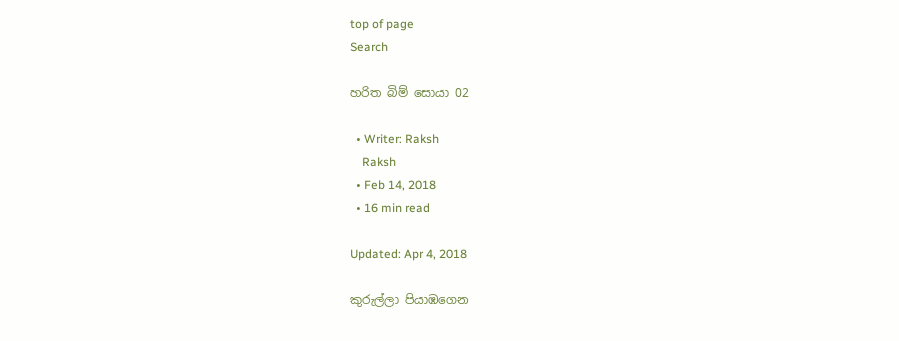top of page
Search

හරිත බිම් සොයා 02

  • Writer: Raksh
    Raksh
  • Feb 14, 2018
  • 16 min read

Updated: Apr 4, 2018

කුරුල්ලා පියාඹගෙන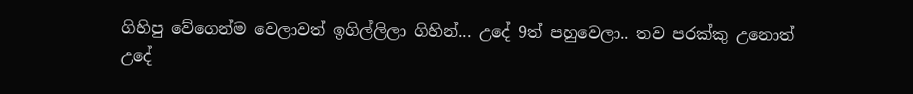ගිහිපු වේගෙන්ම වෙලාවත් ඉගිල්ලිලා ගිහින්... උදේ 9ත් පහුවෙලා.. තව පරක්කු උනොත් උදේ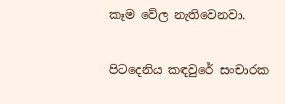කෑම වේල නැතිවෙනවා.

පිටදෙනිය කඳවුරේ සංචාරක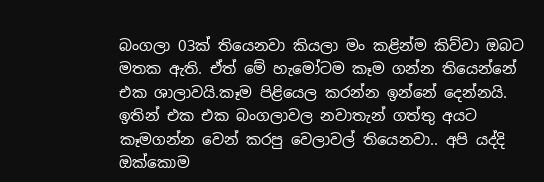බංගලා 03ක් තියෙනවා කියලා මං කළින්ම කිව්වා ඔබට මතක ඇති. ඒත් මේ හැමෝටම කෑම ගන්න තියෙන්නේ එක ශාලාවයි.කෑම පිළියෙල කරන්න ඉන්නේ දෙන්නයි. ඉතින් එක එක බංගලාවල නවාතැන් ගත්තු අයට කෑමගන්න වෙන් කරපු වෙලාවල් තියෙනවා.. අපි යද්දි ඔක්කොම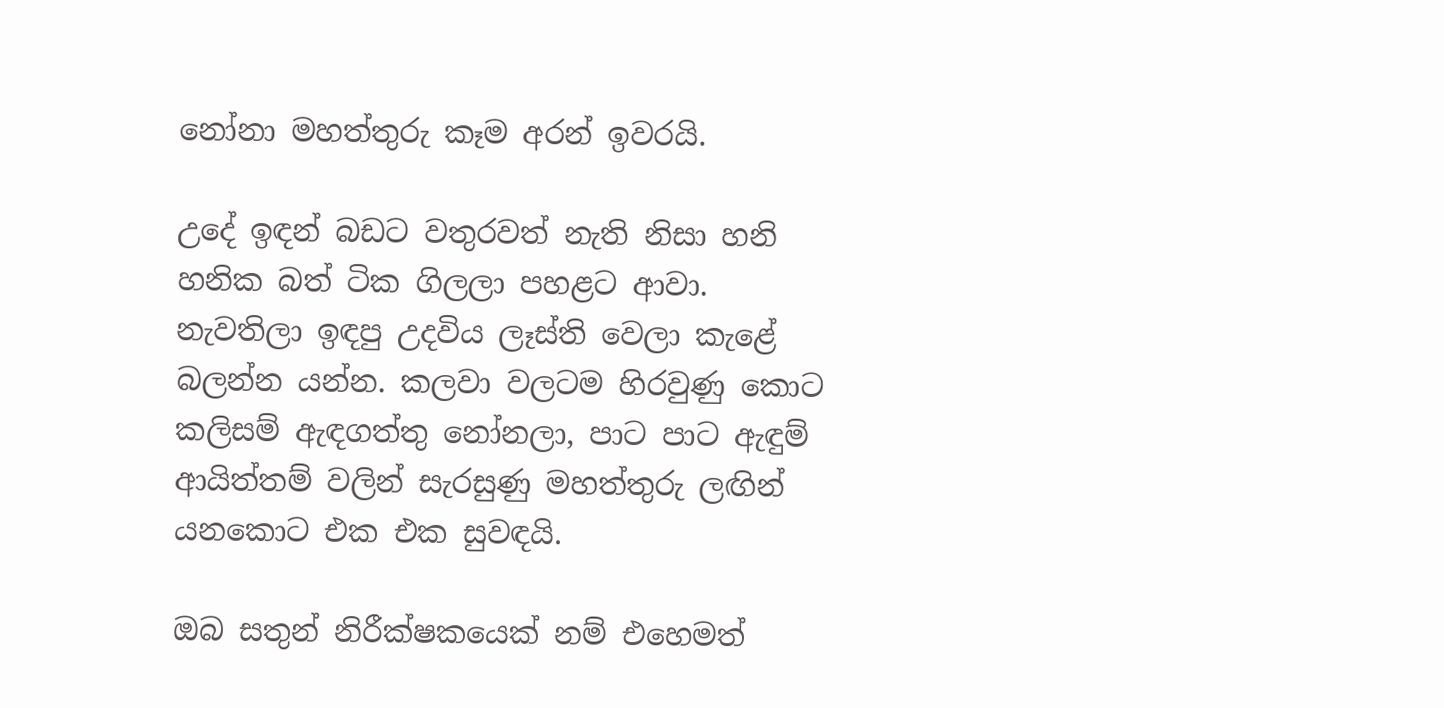නෝනා මහත්තුරු කෑම අරන් ඉවරයි.

උදේ ඉඳන් බඩට වතුරවත් නැති නිසා හනි හනික බත් ටික ගිලලා පහළට ආවා. නැවතිලා ඉඳපු උදවිය ලෑස්ති වෙලා කැළේ බලන්න යන්න. කලවා වලටම හිරවුණු කොට කලිසම් ඇඳගත්තු නෝනලා, පාට පාට ඇඳුම් ආයිත්තම් වලින් සැරසුණු මහත්තුරු ලඟින් යනකොට එක එක සුවඳයි.

ඔබ සතුන් නිරීක්ෂකයෙක් නම් එහෙමත්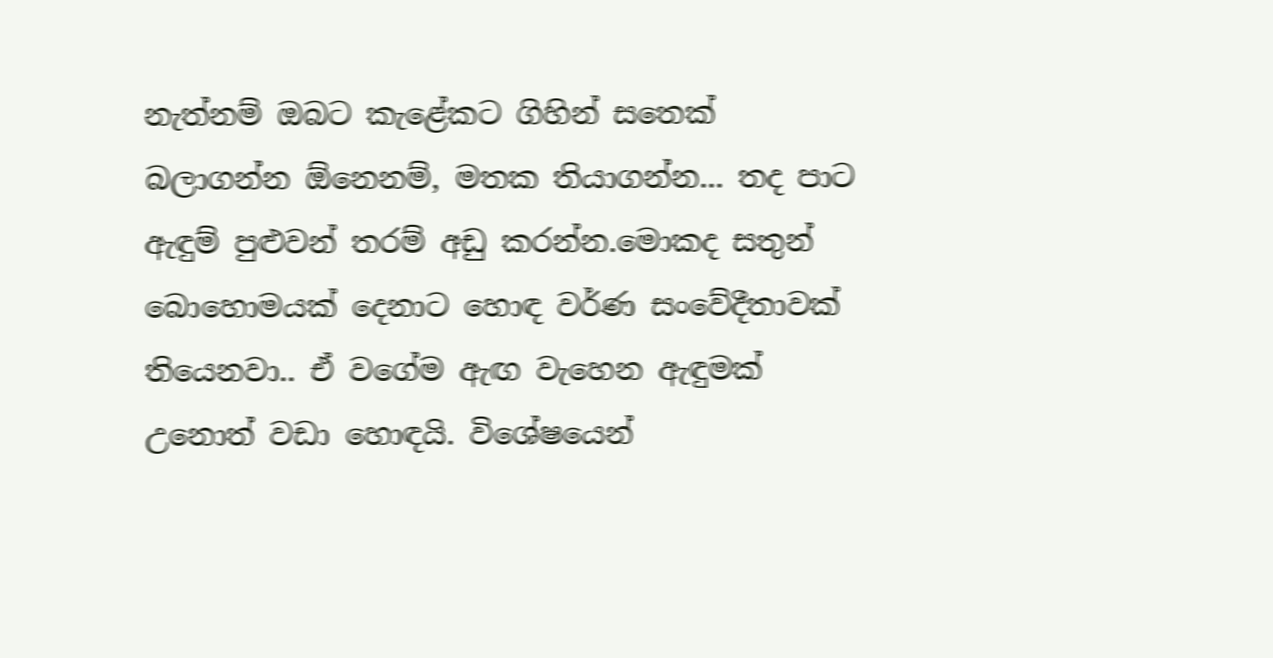නැත්නම් ඔබට කැළේකට ගිහින් සතෙක් බලාගන්න ඕනෙනම්, මතක තියාගන්න... තද පාට ඇඳුම් පුළුවන් තරම් අඩු කරන්න.මොකද සතුන් බොහොමයක් දෙනාට හොඳ වර්ණ සංවේදීතාවක් තියෙනවා.. ඒ වගේම ඇඟ වැහෙන ඇඳුමක් උනොත් වඩා හොඳයි. විශේෂයෙන්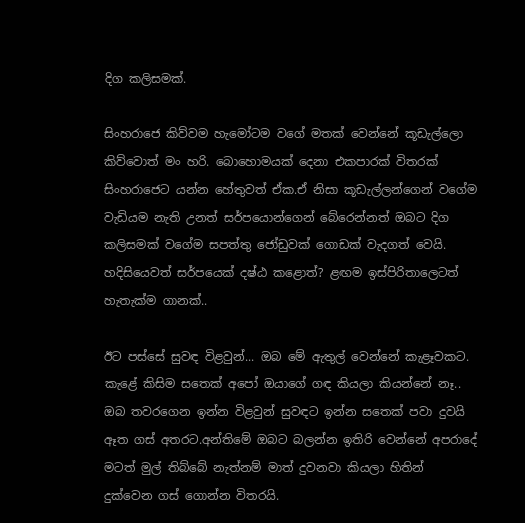දිග කලිසමක්.

සිංහරාජෙ කිව්වම හැමෝටම වගේ මතක් වෙන්නේ කූඩැල්ලො කිව්වොත් මං හරි. බොහොමයක් දෙනා එකපාරක් විතරක් සිංහරාජෙට යන්න හේතුවත් ඒක.ඒ නිසා කූඩැල්ලන්ගෙන් වගේම වැඩියම නැති උනත් සර්පයොන්ගෙන් බේරෙන්නත් ඔබට දිග කලිසමක් වගේම සපත්තු ජෝඩුවක් ගොඩක් වැදගත් වෙයි. හදිසියෙවත් සර්පයෙක් දෂ්ඨ කළොත්? ළඟම ඉස්පිරිතාලෙටත් හැතැක්ම ගානක්..

ඊට පස්සේ සුවඳ විළවුන්... ඔබ මේ ඇතුල් වෙන්නේ කැළෑවකට. කැළේ කිසිම සතෙක් අපෝ ඔයාගේ ගඳ කියලා කියන්නේ නෑ.. ඔබ තවරගෙන ඉන්න විළවුන් සුවඳට ඉන්න සතෙක් පවා දුවයි ඈත ගස් අතරට.අන්තිමේ ඔබට බලන්න ඉතිරි වෙන්නේ අපරාදේ මටත් මුල් තිබ්බේ නැත්නම් මාත් දුවනවා කියලා හිතින් දුක්වෙන ගස් ගොන්න විතරයි.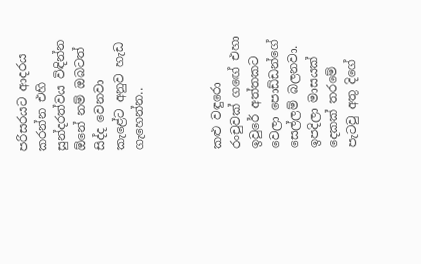පරිසරයට ආදරය කරන්න එහි සුන්දරත්වය විඳින්න ඕනේ නම් ඔබටත් සිද්ද වෙනවා කැළේට අනුව හැඩ ගැහෙන්න..



කළු වඳුරො රංචුවක් ගඟේ එහා ඉවුරේ අත්තකට වෙලා පොඩ්ඩන්ගේ සෙල්ලම් බලනවා. ඉපදිලා මාසයක් දෙකක් තරමේ පැටවු අතු දිගේ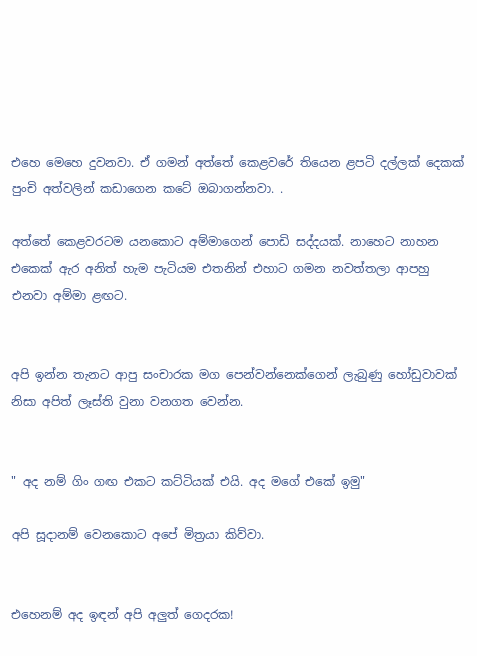එහෙ මෙහෙ දුවනවා. ඒ ගමන් අත්තේ කෙළවරේ තියෙන ළපටි දල්ලක් දෙකක් පුංචි අත්වලින් කඩාගෙන කටේ ඔබාගන්නවා. .

අත්තේ කෙළවරටම යනකොට අම්මාගෙන් පොඩි සද්දයක්. නාහෙට නාහන එකෙක් ඇර අනිත් හැම පැටියම එතනින් එහාට ගමන නවත්තලා ආපහු එනවා අම්මා ළඟට.


අපි ඉන්න තැනට ආපු සංචාරක මග පෙන්වන්නෙක්ගෙන් ලැබුණු හෝඩුවාවක් නිසා අපිත් ලෑස්ති වුනා වනගත වෙන්න.


" අද නම් ගිං ගඟ එකට කට්ටියක් එයි. අද මගේ එකේ ඉමු"

අපි සූදානම් වෙනකොට අපේ මිත්‍රයා කිව්වා.


එහෙනම් අද ඉඳන් අපි අලුත් ගෙදරක!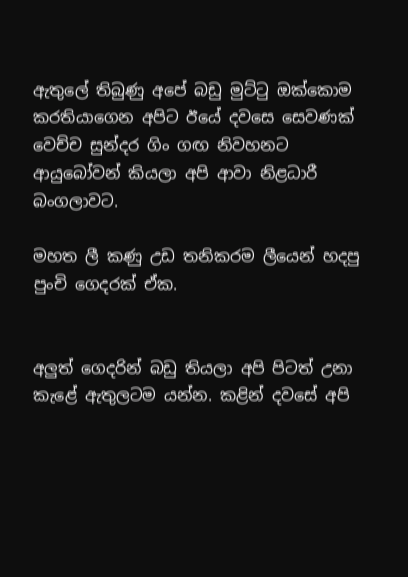ඇතුලේ තිබුණු අපේ බඩු මුට්ටු ඔක්කොම කරතියාගෙන අපිට ඊයේ දවසෙ සෙවණක් වෙච්ච සුන්දර ගිං ගඟ නිවහනට ආයුබෝවන් කියලා අපි ආවා නිළධාරී බංගලාවට.

මහත ලී කණු උඩ තනිකරම ලීයෙන් හදපු පුංචි ගෙදරක් ඒක.


අලුත් ගෙදරින් බඩු තියලා අපි පිටත් උනා කැළේ ඇතුලටම යන්න. කළින් දවසේ අපි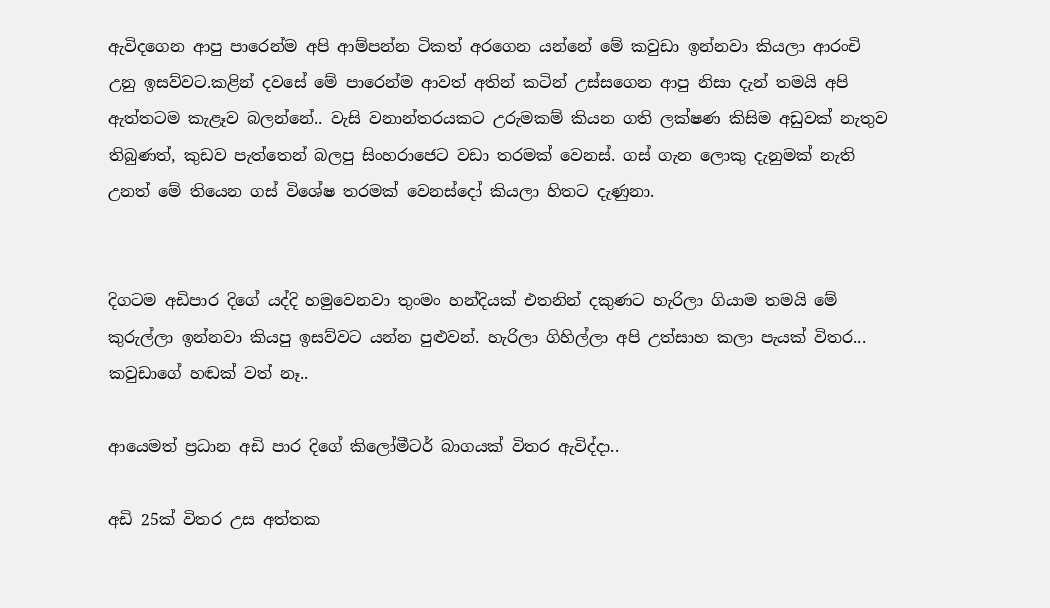ඇවිදගෙන ආපු පාරෙන්ම අපි ආම්පන්න ටිකත් අරගෙන යන්නේ මේ කවුඩා ඉන්නවා කියලා ආරංචි උනු ඉසව්වට.කළින් දවසේ මේ පාරෙන්ම ආවත් අතින් කටින් උස්සගෙන ආපු නිසා දැන් තමයි අපි ඇත්තටම කැළෑව බලන්නේ.. වැසි වනාන්තරයකට උරුමකම් කියන ගති ලක්ෂණ කිසිම අඩුවක් නැතුව තිබුණත්, කුඩව පැත්තෙන් බලපු සිංහරාජෙට වඩා තරමක් වෙනස්. ගස් ගැන ලොකු දැනුමක් නැති උනත් මේ තියෙන ගස් විශේෂ තරමක් වෙනස්දෝ කියලා හිතට දැණුනා.


දිගටම අඩිපාර දිගේ යද්දි හමුවෙනවා තුංමං හන්දියක් එතනින් දකුණට හැරිලා ගියාම තමයි මේ කුරුල්ලා ඉන්නවා කියපු ඉසව්වට යන්න පුළුවන්. හැරිලා ගිහිල්ලා අපි උත්සාහ කලා පැයක් විතර... කවුඩාගේ හඬක් වත් නෑ..

ආයෙමත් ප්‍රධාන අඩි පාර දිගේ කිලෝමීටර් බාගයක් විතර ඇවිද්දා..

අඩි 25ක් විතර උස අත්තක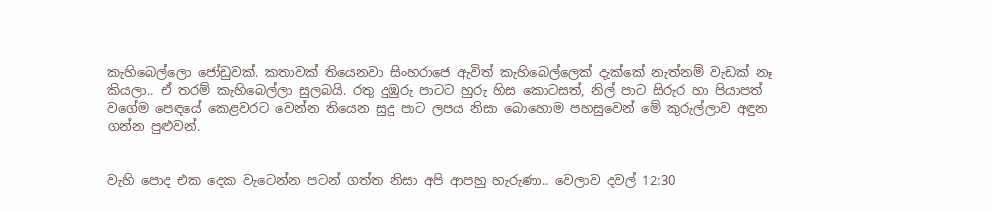කැහිබෙල්ලො ජෝඩුවක්. කතාවක් තියෙනවා සිංහරාජෙ ඇවිත් කැහිබෙල්ලෙක් දැක්කේ නැත්නම් වැඩක් නෑ කියලා.. ඒ තරම් කැහිබෙල්ලා සුලබයි. රතු දුඹුරු පාටට හුරු හිස කොටසත්, නිල් පාට සිරුර හා පියාපත් වගේම පෙඳයේ කෙළවරට වෙන්න තියෙන සුදු පාට ලපය නිසා බොහොම පහසුවෙන් මේ කුරුල්ලාව අඳුන ගන්න පුළුවන්.


වැහි පොද එක දෙක වැටෙන්න පටන් ගත්ත නිසා අපි ආපහු හැරුණා.. වෙලාව දවල් 12:30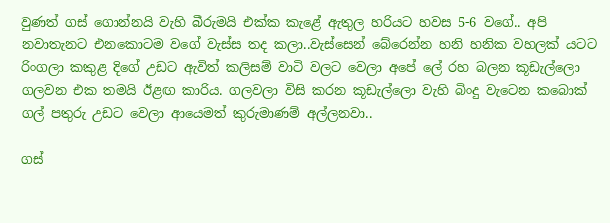වුණත් ගස් ගොන්නයි වැහි බීරුමයි එක්ක කැළේ ඇතුල හරියට හවස 5-6 වගේ.. අපි නවාතැනට එනකොටම වගේ වැස්ස තද කලා..වැස්සෙන් බේරෙන්න හනි හනික වහලක් යටට රිංගලා කකුළ දිගේ උඩට ඇවිත් කලිසම් වාටි වලට වෙලා අපේ ලේ රහ බලන කූඩැල්ලො ගලවන එක තමයි ඊළඟ කාරිය. ගලවලා විසි කරන කූඩැල්ලො වැහි බිංදු වැටෙන කබොක් ගල් පතුරු උඩට වෙලා ආයෙමත් කුරුමාණම් අල්ලනවා..

ගස්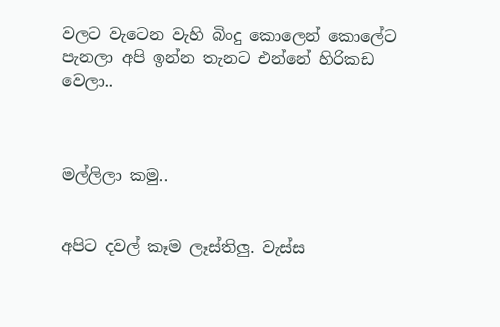වලට වැටෙන වැහි බිංදු කොලෙන් කොලේට පැනලා අපි ඉන්න තැනට එන්නේ හිරිකඩ වෙලා..



මල්ලිලා කමු..


අපිට දවල් කෑම ලෑස්තිලු. වැස්ස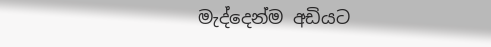මැද්දෙන්ම අඩියට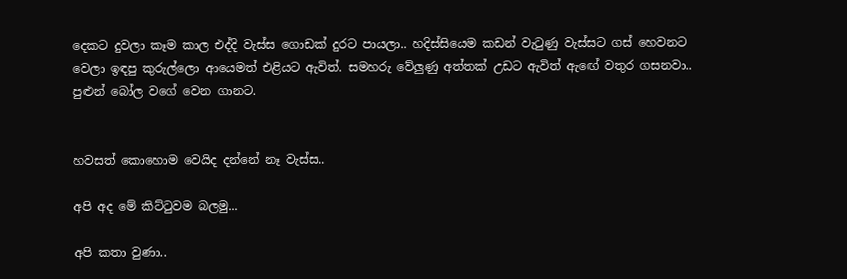දෙකට දුවලා කෑම කාල එද්දි වැස්ස ගොඩක් දුරට පායලා.. හදිස්සියෙම කඩන් වැටුණු වැස්සට ගස් හෙවනට වෙලා ඉඳපු කුරුල්ලො ආයෙමත් එළියට ඇවිත්. සමහරු වේලුණු අත්තක් උඩට ඇවිත් ඇඟේ වතුර ගසනවා.. පුළුන් බෝල වගේ වෙන ගානට.


හවසත් කොහොම වෙයිද දන්නේ නෑ වැස්ස..

අපි අද මේ කිට්ටුවම බලමු...

අපි කතා වුණා..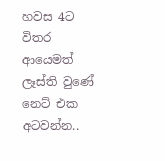හවස 4ට විතර ආයෙමත් ලෑස්ති වුණේ නෙට් එක අටවන්න..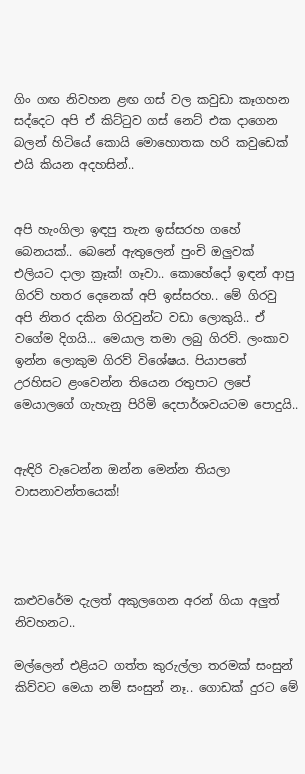ගිං ගඟ නිවහන ළඟ ගස් වල කවුඩා කෑගහන සද්දෙට අපි ඒ කිට්ටුව ගස් නෙට් එක දාගෙන බලන් හිටියේ කොයි මොහොතක හරි කවුඩෙක් එයි කියන අදහසින්..


අපි හැංගිලා ඉඳපු තැන ඉස්සරහ ගහේ බෙනයක්.. බෙනේ ඇතුලෙන් පුංචි ඔලුවක් එලියට දාලා ක්‍රෑක්! ගෑවා.. කොහේදෝ ඉඳන් ආපු ගිරව් හතර දෙනෙක් අපි ඉස්සරහ.. මේ ගිරවු අපි නිතර දකින ගිරවුන්ට වඩා ලොකුයි.. ඒ වගේම දිගයි... මෙයාල තමා ලබු ගිරව්. ලංකාව ඉන්න ලොකුම ගිරව් විශේෂය. පියාපතේ උරහිසට ළංවෙන්න තියෙන රතුපාට ලපේ මෙයාලගේ ගැහැනු පිරිමි දෙපාර්ශවයටම පොදුයි..


ඇඳිරි වැටෙන්න ඔන්න මෙන්න තියලා වාසනාවන්තයෙක්!




කළුවරේම දැලත් අකුලගෙන අරන් ගියා අලුත් නිවහනට..

මල්ලෙන් එළියට ගත්ත කුරුල්ලා තරමක් සංසුන් කිව්වට මෙයා නම් සංසුන් නෑ.. ගොඩක් දුරට මේ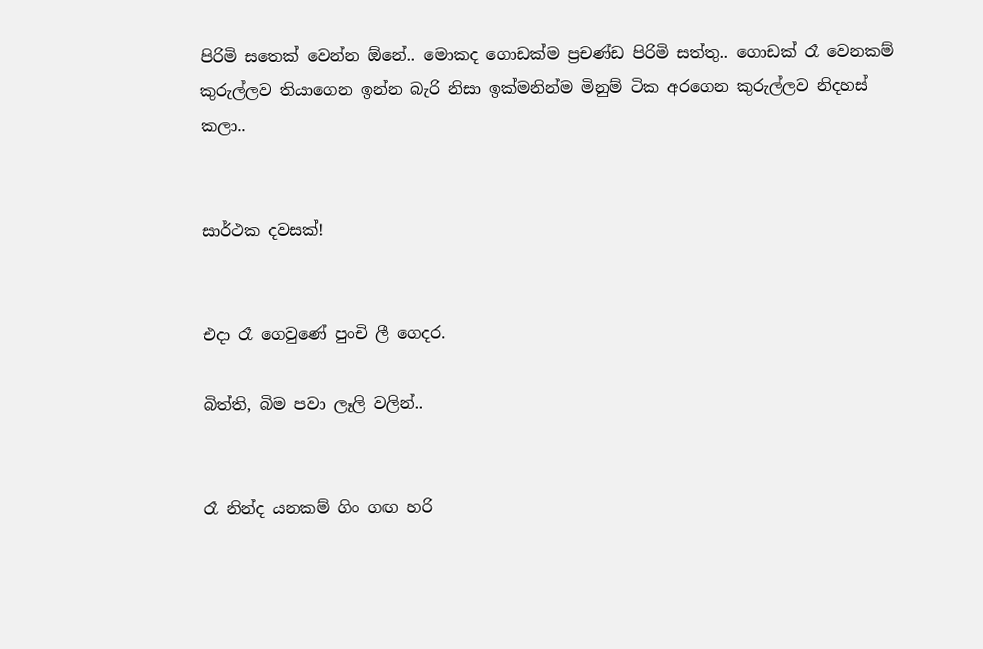පිරිමි සතෙක් වෙන්න ඕනේ.. මොකද ගොඩක්ම ප්‍රචණ්ඩ පිරිමි සත්තු.. ගොඩක් රෑ වෙනකම් කුරුල්ලව තියාගෙන ඉන්න බැරි නිසා ඉක්මනින්ම මිනුම් ටික අරගෙන කුරුල්ලව නිදහස් කලා..


සාර්ථක දවසක්!


එදා රෑ ගෙවුණේ පුංචි ලී ගෙදර.

බිත්ති, බිම පවා ලෑලි වලින්..


රෑ නින්ද යනකම් ගිං ගඟ හරි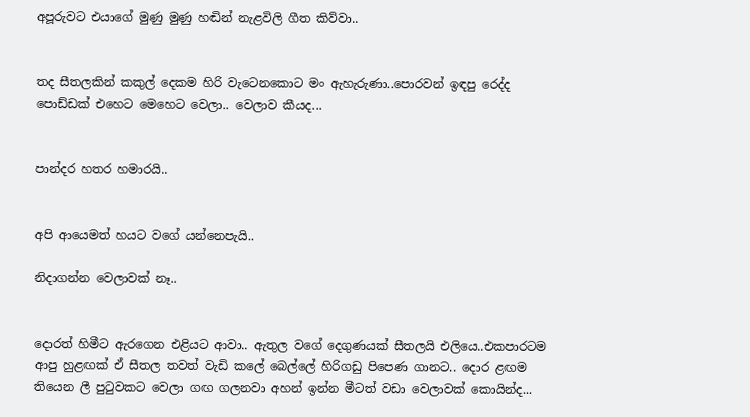අපූරුවට එයාගේ මුණු මුණු හඬින් නැළවිලි ගීත කිව්වා..


තද සීතලකින් කකුල් දෙකම හිරි වැටෙනකොට මං ඇහැරුණා..පොරවන් ඉඳපු රෙද්ද පොඩ්ඩක් එහෙට මෙහෙට වෙලා.. වෙලාව කීයද...


පාන්දර හතර හමාරයි..


අපි ආයෙමත් හයට වගේ යන්නෙපැයි..

නිදාගන්න වෙලාවක් නෑ..


දොරත් හිමීට ඇරගෙන එළියට ආවා.. ඇතුල වගේ දෙගුණයක් සීතලයි එලියෙ..එකපාරටම ආපු හුළඟක් ඒ සීතල තවත් වැඩි කලේ බෙල්ලේ හිරිගඩු පිපෙණ ගානට.. දොර ළඟම තියෙන ලී පුටුවකට වෙලා ගඟ ගලනවා අහන් ඉන්න මීටත් වඩා වෙලාවක් කොයින්ද...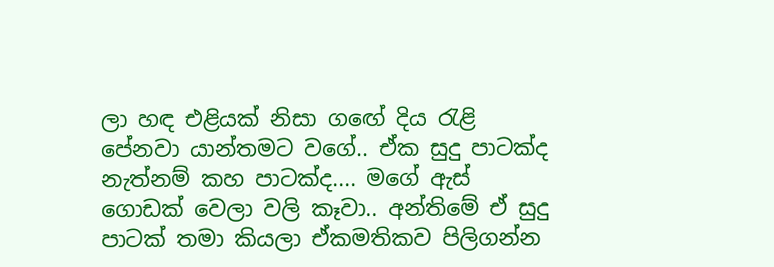ලා හඳ එළියක් නිසා ගඟේ දිය රැළි පේනවා යාන්තමට වගේ.. ඒක සුදු පාටක්ද නැත්නම් කහ පාටක්ද.... මගේ ඇස් ගොඩක් වෙලා වලි කෑවා.. අන්තිමේ ඒ සුදු පාටක් තමා කියලා ඒකමතිකව පිලිගන්න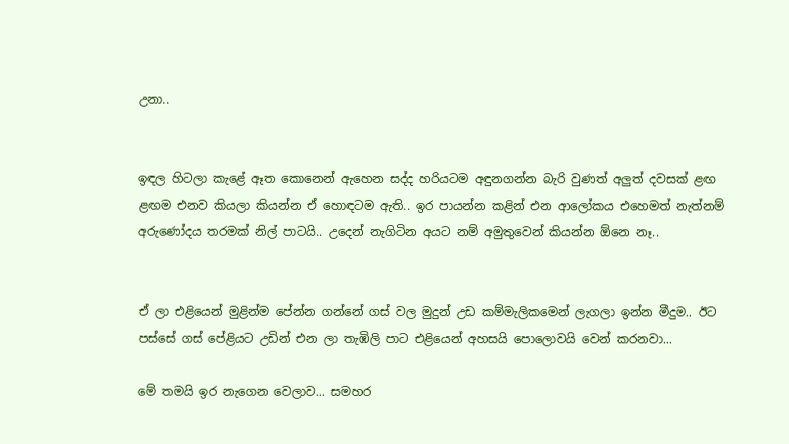උනා..


ඉඳල හිටලා කැළේ ඈත කොනෙන් ඇහෙන සද්ද හරියටම අඳුනගන්න බැරි වුණත් අලුත් දවසක් ළඟ ළඟම එනව කියලා කියන්න ඒ හොඳටම ඇති.. ඉර පායන්න කළින් එන ආලෝකය එහෙමත් නැත්නම් අරුණෝදය තරමක් නිල් පාටයි.. උදෙන් නැගිටින අයට නම් අමුතුවෙන් කියන්න ඕනෙ නෑ..


ඒ ලා එළියෙන් මුළින්ම පේන්න ගන්නේ ගස් වල මුදුන් උඩ කම්මැලිකමෙන් ලැගලා ඉන්න මීදුම.. ඊට පස්සේ ගස් පේළියට උඩින් එන ලා තැඹිලි පාට එළියෙන් අහසයි පොලොවයි වෙන් කරනවා...

මේ තමයි ඉර නැගෙන වෙලාව... සමහර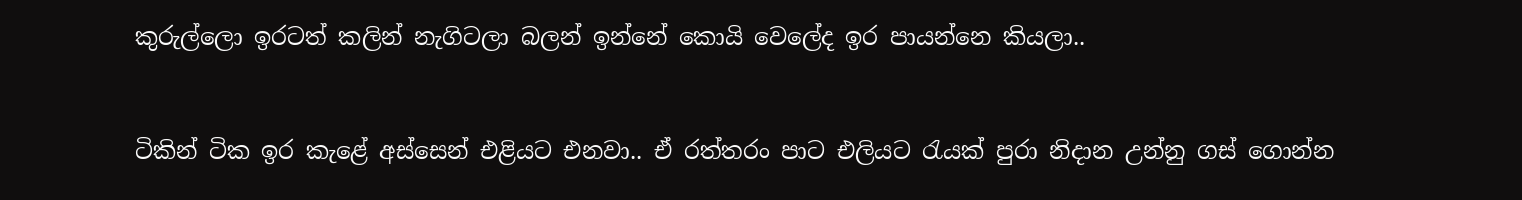කුරුල්ලො ඉරටත් කලින් නැගිටලා බලන් ඉන්නේ කොයි වෙලේද ඉර පායන්නෙ කියලා..


ටිකින් ටික ඉර කැළේ අස්සෙන් එළියට එනවා.. ඒ රත්තරං පාට එලියට රැයක් පුරා නිදාන උන්නු ගස් ගොන්න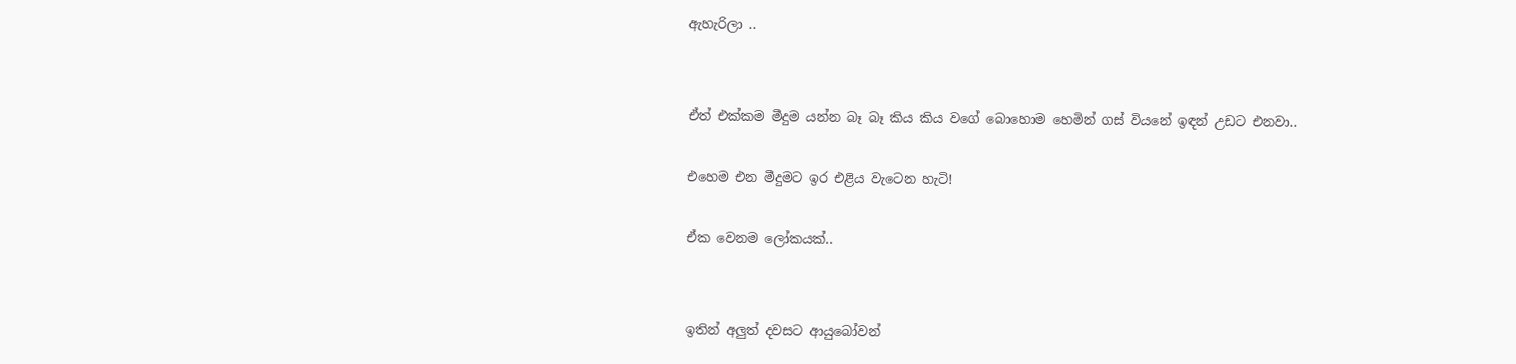ඇහැරිලා ..


ඒත් එක්කම මීදුම යන්න බෑ බෑ කිය කිය වගේ බොහොම හෙමින් ගස් වියනේ ඉඳන් උඩට එනවා..

එහෙම එන මීදුමට ඉර එළිය වැටෙන හැටි!

ඒක වෙනම ලෝකයක්..


ඉතින් අලුත් දවසට ආයුබෝවන්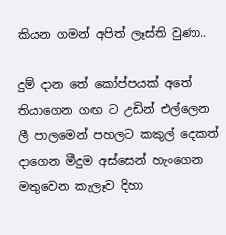කියන ගමන් අපිත් ලෑස්ති වුණා..

දුම් දාන තේ කෝප්පයක් අතේ තියාගෙන ගඟ ට උඩින් එල්ලෙන ලී පාලමෙන් පහලට කකුල් දෙකත් දාගෙන මීදුම අස්සෙන් හැංගෙන මතුවෙන කැලෑව දිහා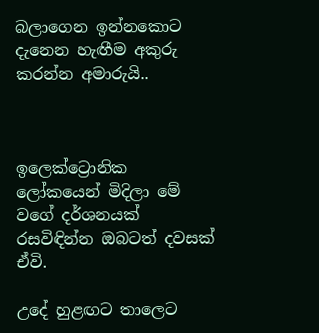බලාගෙන ඉන්නකොට දැනෙන හැඟීම අකුරු කරන්න අමාරුයි..



ඉලෙක්ට්‍රොනික ලෝකයෙන් මිදිලා මේ වගේ දර්ශනයක් රසවිඳින්න ඔබටත් දවසක් ඒවි.

උදේ හුළඟට තාලෙට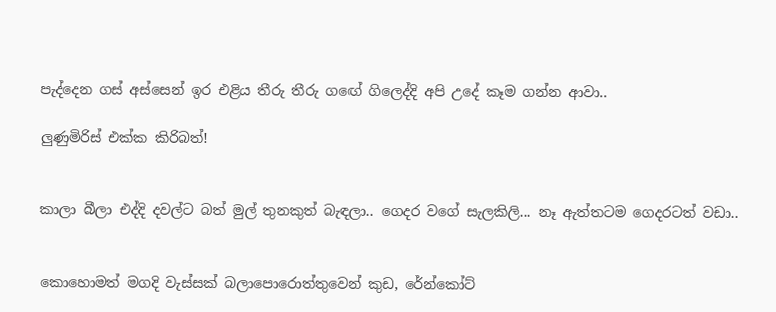පැද්දෙන ගස් අස්සෙන් ඉර එළිය තීරු තීරු ගඟේ ගිලෙද්දි අපි උදේ කෑම ගන්න ආවා..

ලුණුමිරිස් එක්ක කිරිබත්!


කාලා බීලා එද්දි දවල්ට බත් මුල් තුනකුත් බැඳලා.. ගෙදර වගේ සැලකිලි... නෑ ඇත්තටම ගෙදරටත් වඩා..


කොහොමත් මගදි වැස්සක් බලාපොරොත්තුවෙන් කුඩ, රේන්කෝට්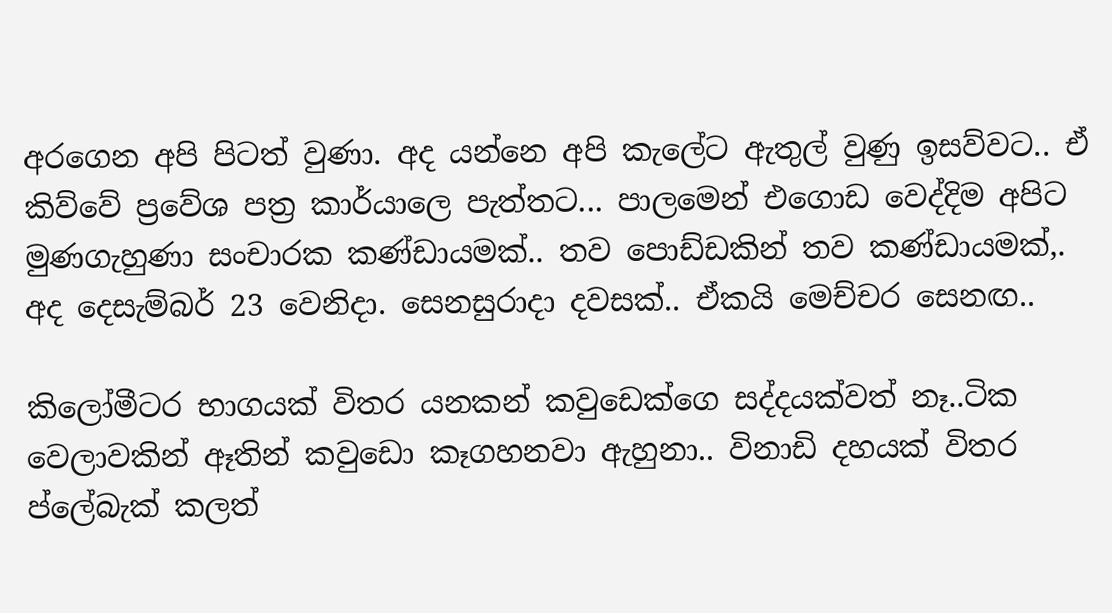අරගෙන අපි පිටත් වුණා. අද යන්නෙ අපි කැලේට ඇතුල් වුණු ඉසව්වට.. ඒ කිව්වේ ප්‍රවේශ පත්‍ර කාර්යාලෙ පැත්තට... පාලමෙන් එගොඩ වෙද්දිම අපිට මුණගැහුණා සංචාරක කණ්ඩායමක්.. තව පොඩ්ඩකින් තව කණ්ඩායමක්,. අද දෙසැම්බර් 23 වෙනිදා. සෙනසුරාදා දවසක්.. ඒකයි මෙච්චර සෙනඟ..

කිලෝමීටර භාගයක් විතර යනකන් කවුඩෙක්ගෙ සද්දයක්වත් නෑ..ටික වෙලාවකින් ඈතින් කවුඩො කෑගහනවා ඇහුනා.. විනාඩි දහයක් විතර ප්ලේබැක් කලත්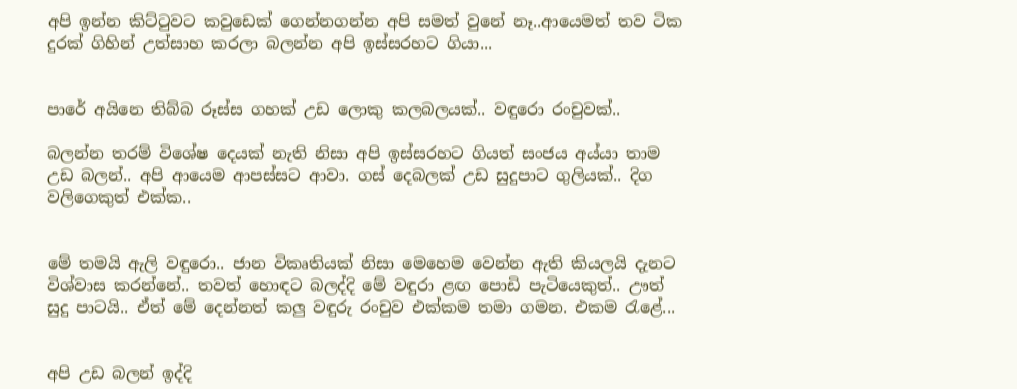අපි ඉන්න කිට්ටුවට කවුඩෙක් ගෙන්නගන්න අපි සමත් වුනේ නෑ..ආයෙමත් තව ටික දුරක් ගිහින් උත්සාහ කරලා බලන්න අපි ඉස්සරහට ගියා...


පාරේ අයිනෙ තිබ්බ රූස්ස ගහක් උඩ ලොකු කලබලයක්.. වඳුරො රංචුවක්..

බලන්න තරම් විශේෂ දෙයක් නැති නිසා අපි ඉස්සරහට ගියත් සංජය අය්යා තාම උඩ බලන්.. අපි ආයෙම ආපස්සට ආවා. ගස් දෙබලක් උඩ සුදුපාට ගුලියක්.. දිග වලිගෙකුත් එක්ක..


මේ තමයි ඇලි වඳුරො.. ජාන විකෘතියක් නිසා මෙහෙම වෙන්න ඇති කියලයි දැනට විශ්වාස කරන්නේ.. තවත් හොඳට බලද්දි මේ වඳුරා ළඟ පොඩි පැටියෙකුත්.. ඌත් සුදු පාටයි.. ඒත් මේ දෙන්නත් කලු වඳුරු රංචුව එක්කම තමා ගමන. එකම රැළේ...


අපි උඩ බලන් ඉද්දි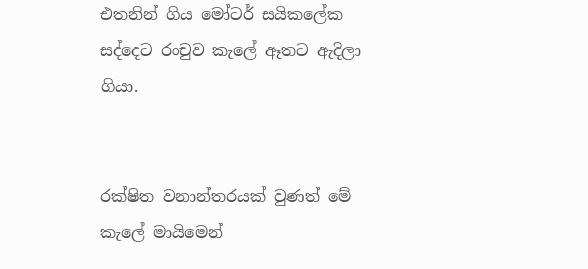එතනින් ගිය මෝටර් සයිකලේක සද්දෙට රංචුව කැලේ ඈතට ඇදිලා ගියා.


රක්ෂිත වනාන්තරයක් වුණත් මේ කැලේ මායිමෙන්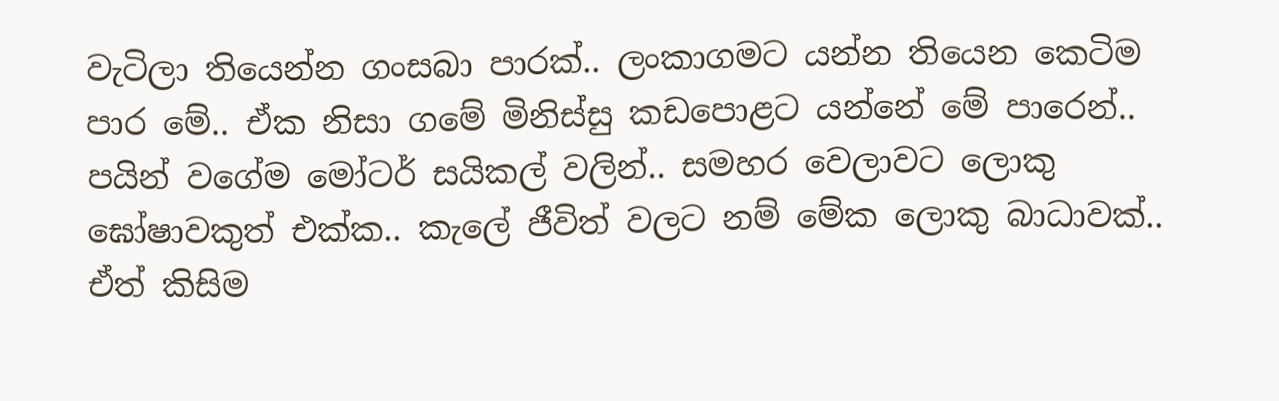වැටිලා තියෙන්න ගංසබා පාරක්.. ලංකාගමට යන්න තියෙන කෙටිම පාර මේ.. ඒක නිසා ගමේ මිනිස්සු කඩපොළට යන්නේ මේ පාරෙන්.. පයින් වගේම මෝටර් සයිකල් වලින්.. සමහර වෙලාවට ලොකු ඝෝෂාවකුත් එක්ක.. කැලේ ජීවිත් වලට නම් මේක ලොකු බාධාවක්.. ඒත් කිසිම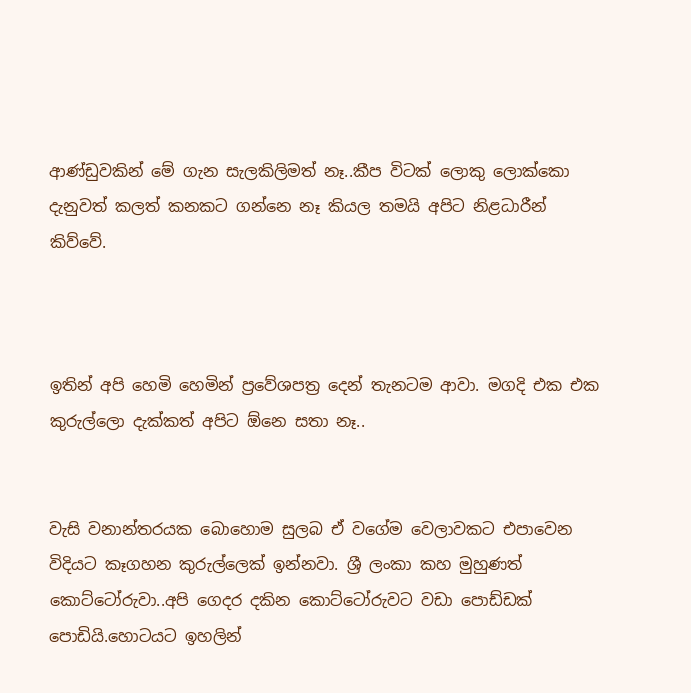ආණ්ඩුවකින් මේ ගැන සැලකිලිමත් නෑ..කීප විටක් ලොකු ලොක්කො දැනුවත් කලත් කනකට ගන්නෙ නෑ කියල තමයි අපිට නිළධාරීන් කිව්වේ.



ඉතින් අපි හෙමි හෙමින් ප්‍රවේශපත්‍ර දෙන් තැනටම ආවා. මගදි එක එක කුරුල්ලො දැක්කත් අපිට ඕනෙ සතා නෑ..


වැසි වනාන්තරයක බොහොම සුලබ ඒ වගේම වෙලාවකට එපාවෙන විදියට කෑගහන කුරුල්ලෙක් ඉන්නවා. ශ්‍රී ලංකා කහ මුහුණත් කොට්ටෝරුවා..අපි ගෙදර දකින කොට්ටෝරුවට වඩා පොඩ්ඩක් පොඩියි.හොටයට ඉහලින්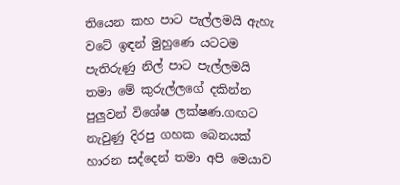තියෙන කහ පාට පැල්ලමයි ඇහැ වටේ ඉඳන් මුහුණෙ යටටම පැතිරුණු නිල් පාට පැල්ලමයි තමා මේ කුරුල්ලගේ දකින්න පුලුවන් විශේෂ ලක්ෂණ.ගඟට නැවුණු දිරපු ගහක බෙනයක් හාරන සද්දෙන් තමා අපි මෙයාව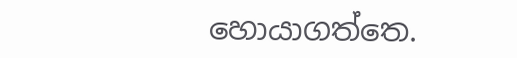හොයාගත්තෙ.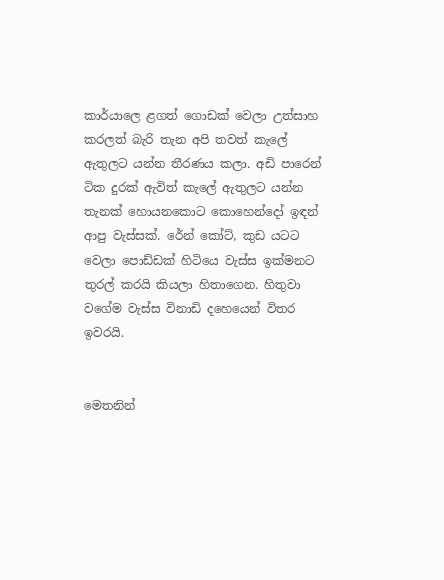කාර්යාලෙ ළගත් ගොඩක් වෙලා උත්සාහ කරලත් බැරි තැන අපි තවත් කැලේ ඇතුලට යන්න තීරණය කලා. අඩි පාරෙන් ටික දුරක් ඇවිත් කැලේ ඇතුලට යන්න තැනක් හොයනකොට කොහෙන්දෝ ඉඳන් ආපු වැස්සක්. රේන් කෝට්, කුඩ යටට වෙලා පොඩ්ඩක් හිටියෙ වැස්ස ඉක්මනට තුරල් කරයි කියලා හිතාගෙන. හිතුවා වගේම වැස්ස විනාඩි දහෙයෙන් විතර ඉවරයි.


මෙතනින්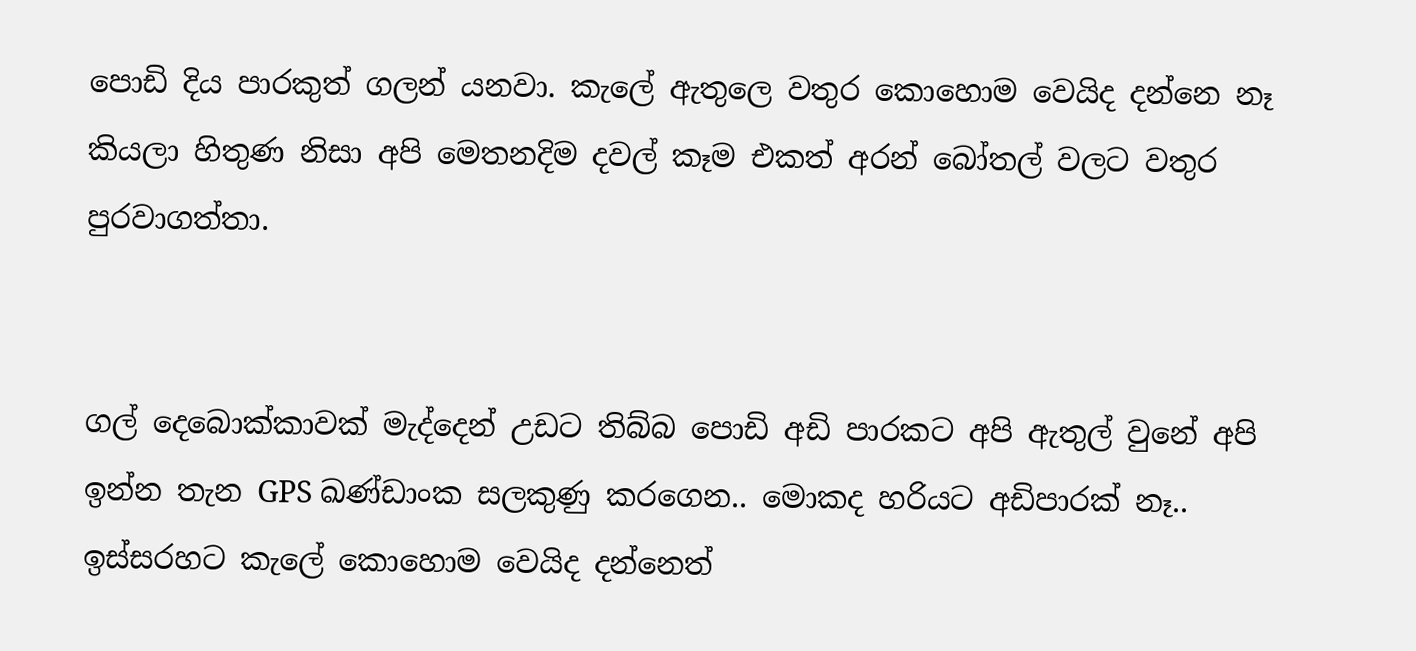පොඩි දිය පාරකුත් ගලන් යනවා. කැලේ ඇතුලෙ වතුර කොහොම වෙයිද දන්නෙ නෑ කියලා හිතුණ නිසා අපි මෙතනදිම දවල් කෑම එකත් අරන් බෝතල් වලට වතුර පුරවාගත්තා.


ගල් දෙබොක්කාවක් මැද්දෙන් උඩට තිබ්බ පොඩි අඩි පාරකට අපි ඇතුල් වුනේ අපි ඉන්න තැන GPS ඛණ්ඩාංක සලකුණු කරගෙන.. මොකද හරියට අඩිපාරක් නෑ.. ඉස්සරහට කැලේ කොහොම වෙයිද දන්නෙත්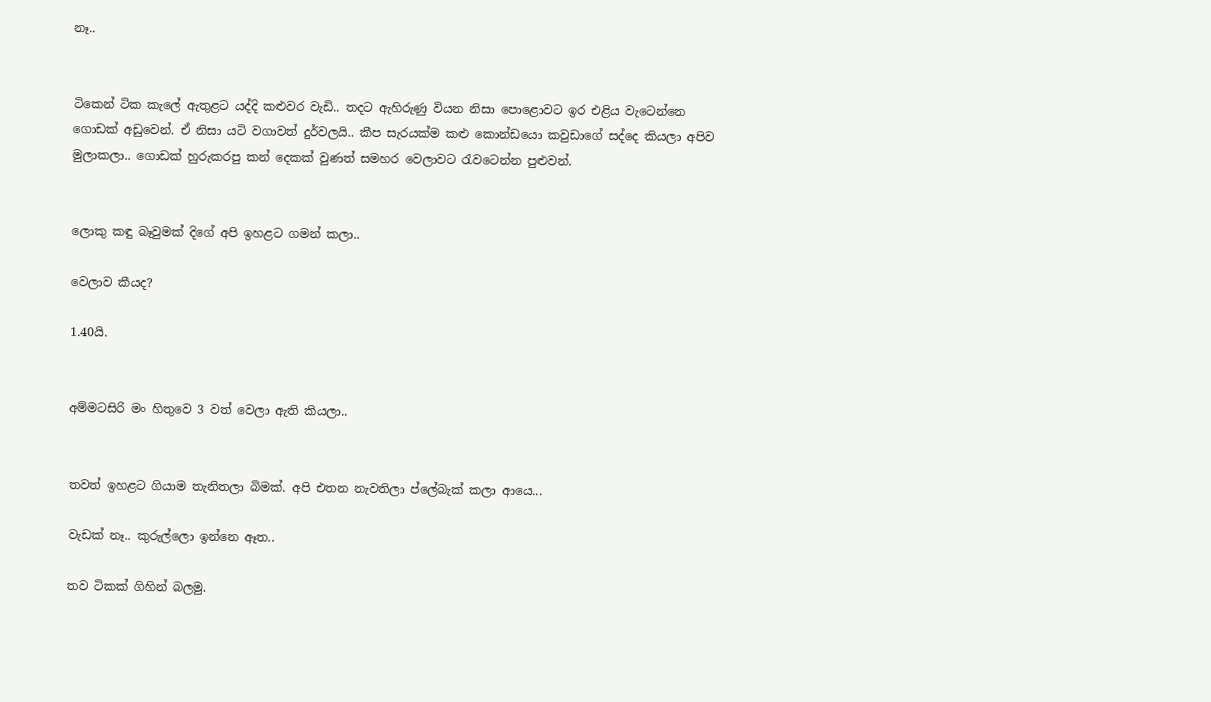නෑ..


ටිකෙන් ටික කැලේ ඇතුළට යද්දි කළුවර වැඩි.. තදට ඇහිරුණු වියන නිසා පොළොවට ඉර එළිය වැටෙන්නෙ ගොඩක් අඩුවෙන්. ඒ නිසා යටි වගාවත් දුර්වලයි.. කීප සැරයක්ම කළු කොන්ඩයො කවුඩාගේ සද්දෙ කියලා අපිව මුලාකලා.. ගොඩක් හුරුකරපු කන් දෙකක් වුණත් සමහර වෙලාවට රැවටෙන්න පුළුවන්.


ලොකු කඳු බෑවුමක් දිගේ අපි ඉහළට ගමන් කලා..

වෙලාව කීයද?

1.40යි.


අම්මටසිරි මං හිතුවෙ 3 වත් වෙලා ඇති කියලා..


තවත් ඉහළට ගියාම තැනිතලා බිමක්. අපි එතන නැවතිලා ප්ලේබැක් කලා ආයෙ...

වැඩක් නෑ.. කුරුල්ලො ඉන්නෙ ඈත..

තව ටිකක් ගිහින් බලමු.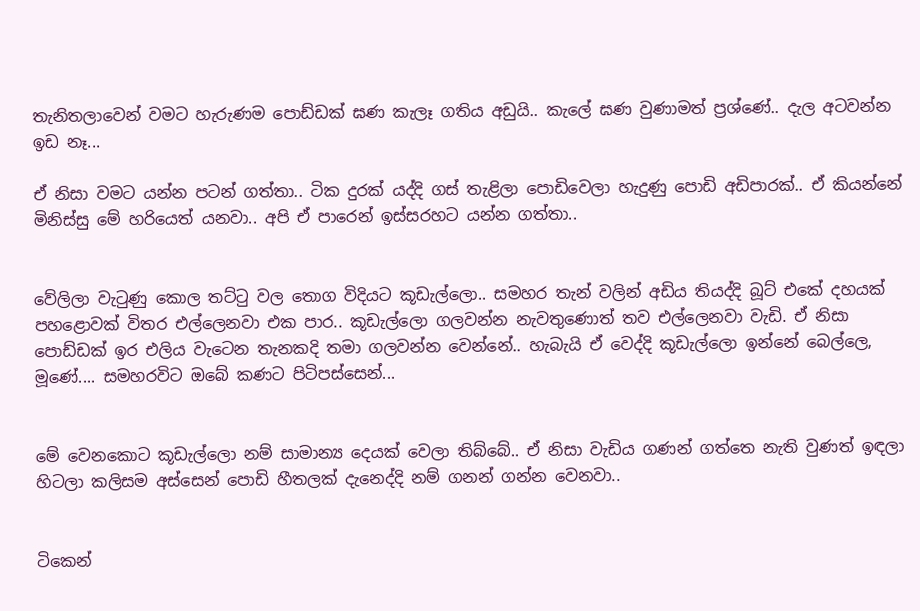තැනිතලාවෙන් වමට හැරුණම පොඩ්ඩක් ඝණ කැලෑ ගතිය අඩුයි.. කැලේ ඝණ වුණාමත් ප්‍රශ්ණේ.. දැල අටවන්න ඉඩ නෑ...

ඒ නිසා වමට යන්න පටන් ගත්තා.. ටික දුරක් යද්දි ගස් තැළිලා පොඩිවෙලා හැදුණු පොඩි අඩිපාරක්.. ඒ කියන්නේ මිනිස්සු මේ හරියෙත් යනවා.. අපි ඒ පාරෙන් ඉස්සරහට යන්න ගත්තා..


වේලිලා වැටුණු කොල තට්ටු වල තොග විදියට කූඩැල්ලො.. සමහර තැන් වලින් අඩිය තියද්දි බූට් එකේ දහයක් පහළොවක් විතර එල්ලෙනවා එක පාර.. කූඩැල්ලො ගලවන්න නැවතුණොත් තව එල්ලෙනවා වැඩි. ඒ නිසා පොඩ්ඩක් ඉර එලිය වැටෙන තැනකදි තමා ගලවන්න වෙන්නේ.. හැබැයි ඒ වෙද්දි කූඩැල්ලො ඉන්නේ බෙල්ලෙ, මූණේ.... සමහරවිට ඔබේ කණට පිටිපස්සෙන්...


මේ වෙනකොට කූඩැල්ලො නම් සාමාන්‍ය දෙයක් වෙලා තිබ්බේ.. ඒ නිසා වැඩිය ගණන් ගත්තෙ නැති වුණත් ඉඳලා හිටලා කලිසම අස්සෙන් පොඩි හීතලක් දැනෙද්දි නම් ගනන් ගන්න වෙනවා..


ටිකෙන්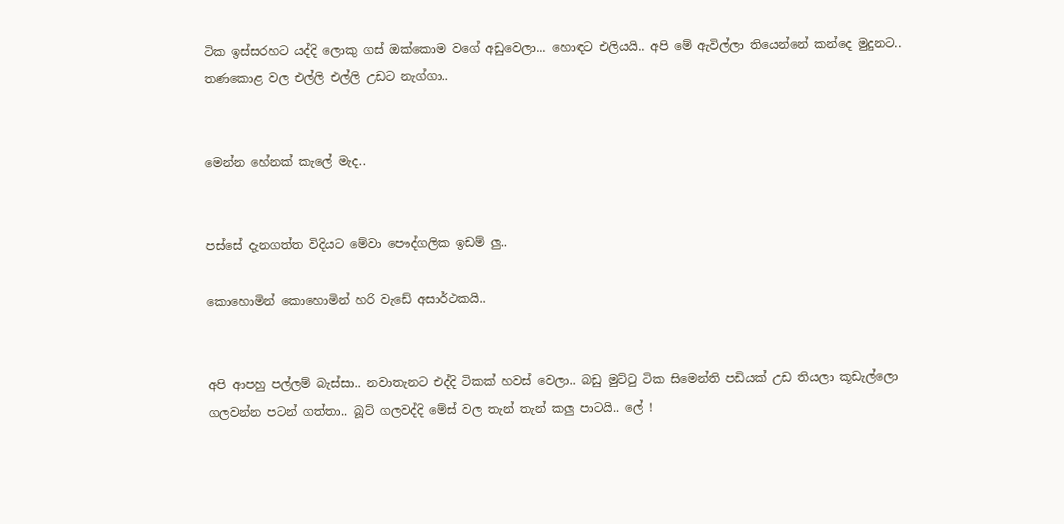ටික ඉස්සරහට යද්දි ලොකු ගස් ඔක්කොම වගේ අඩුවෙලා... හොඳට එලියයි.. අපි මේ ඇවිල්ලා තියෙන්නේ කන්දෙ මුදුනට.. තණකොළ වල එල්ලි එල්ලි උඩට නැග්ගා..


මෙන්න හේනක් කැලේ මැද..


පස්සේ දැනගත්ත විදියට මේවා පෞද්ගලික ඉඩම් ලු..

කොහොමින් කොහොමින් හරි වැඩේ අසාර්ථකයි..


අපි ආපහු පල්ලම් බැස්සා.. නවාතැනට එද්දි ටිකක් හවස් වෙලා.. බඩු මුට්ටු ටික සිමෙන්ති පඩියක් උඩ තියලා කූඩැල්ලො ගලවන්න පටන් ගත්තා.. බූට් ගලවද්දි මේස් වල තැන් තැන් කලු පාටයි.. ලේ !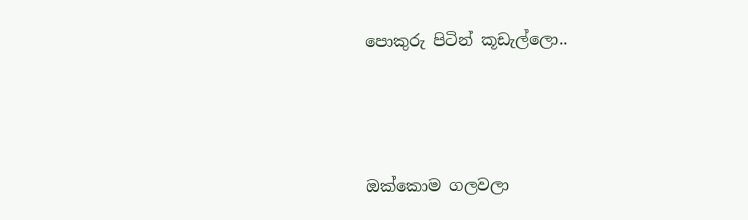පොකුරු පිටින් කූඩැල්ලො..



ඔක්කොම ගලවලා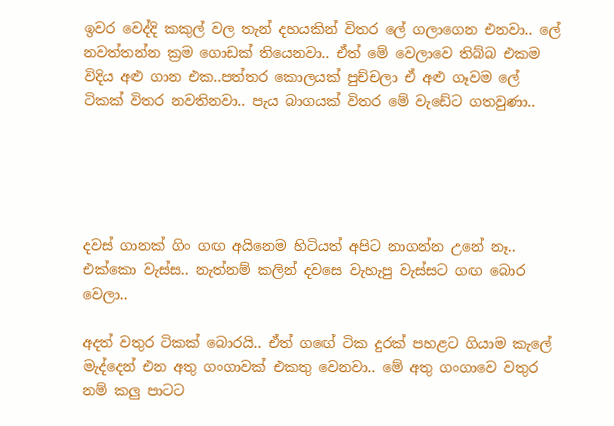ඉවර වෙද්දි කකුල් වල තැන් දහයකින් විතර ලේ ගලාගෙන එනවා.. ලේ නවත්තන්න ක්‍රම ගොඩක් තියෙනවා.. ඒත් මේ වෙලාවෙ තිබ්බ එකම විදිය අළු ගාන එක..පත්තර කොලයක් පුච්චලා ඒ අළු ගෑවම ලේ ටිකක් විතර නවතිනවා.. පැය බාගයක් විතර මේ වැඩේට ගතවුණා..





දවස් ගානක් ගිං ගඟ අයිනෙම හිටියත් අපිට නාගන්න උනේ නෑ.. එක්කො වැස්ස.. නැත්නම් කලින් දවසෙ වැහැපු වැස්සට ගඟ බොර වෙලා..

අදත් වතුර ටිකක් බොරයි.. ඒත් ගඟේ ටික දුරක් පහළට ගියාම කැලේ මැද්දෙන් එන අතු ගංගාවක් එකතු වෙනවා.. මේ අතු ගංගාවෙ වතුර නම් කලු පාටට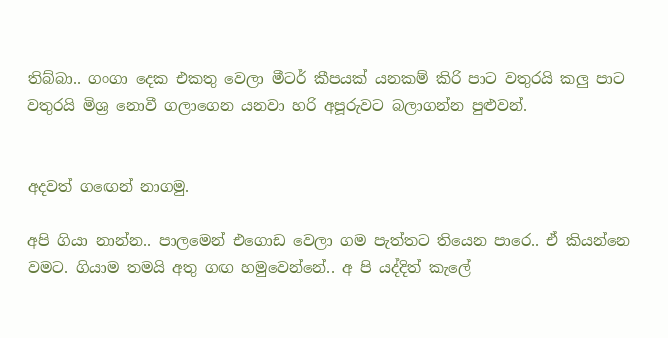තිබ්බා.. ගංගා දෙක එකතු වෙලා මීටර් කීපයක් යනකම් කිරි පාට වතුරයි කලු පාට වතුරයි මිශ්‍ර නොවී ගලාගෙන යනවා හරි අපූරුවට බලාගන්න පුළුවන්.


අදවත් ගඟෙන් නාගමු.

අපි ගියා නාන්න.. පාලමෙන් එගොඩ වෙලා ගම පැත්තට තියෙන පාරෙ.. ඒ කියන්නෙ වමට. ගියාම තමයි අතු ගඟ හමුවෙන්නේ.. අ පි යද්දිත් කැලේ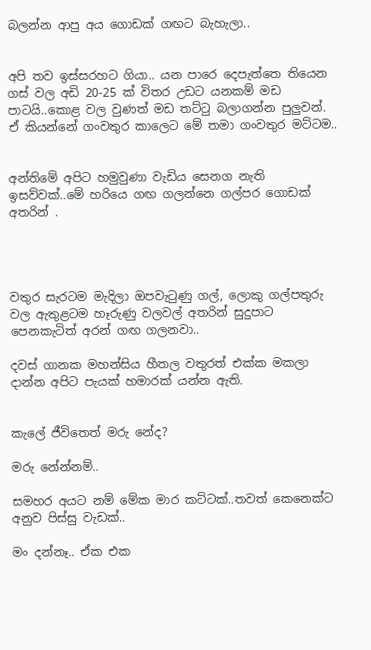බලන්න ආපු අය ගොඩක් ගඟට බැහැලා..


අපි තව ඉස්සරහට ගියා.. යන පාරෙ දෙපැත්තෙ තියෙන ගස් වල අඩි 20-25 ක් විතර උඩට යනකම් මඩ පාටයි..කොළ වල වුණත් මඩ තට්ටු බලාගන්න පුලුවන්. ඒ කියන්නේ ගංවතුර කාලෙට මේ තමා ගංවතුර මට්ටම..


අන්තිමේ අපිට හමුවුණා වැඩිය සෙනග නැති ඉසව්වක්..මේ හරියෙ ගඟ ගලන්නෙ ගල්පර ගොඩක් අතරින් .




වතුර සැරටම මැදිලා ඔපවැටුණු ගල්, ලොකු ගල්පතුරු වල ඇතුළටම හෑරුණු වලවල් අතරින් සුදුපාට පෙනකැටිත් අරන් ගඟ ගලනවා..

දවස් ගානක මහන්සිය හීතල වතුරත් එක්ක මකලා දාන්න අපිට පැයක් හමාරක් යන්න ඇති.


කැලේ ජීවිතෙත් මරු නේද?

මරු නේන්නම්..

සමහර අයට නම් මේක මාර කට්ටක්..තවත් කෙනෙක්ට අනුව පිස්සු වැඩක්..

මං දන්නෑ.. ඒක එක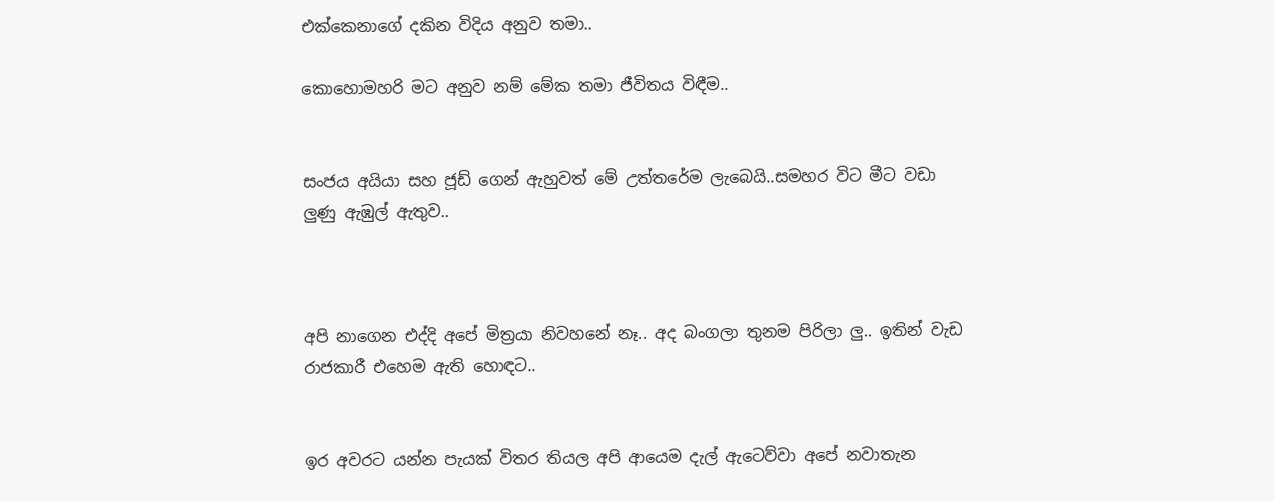එක්කෙනාගේ දකින විදිය අනුව තමා..

කොහොමහරි මට අනුව නම් මේක තමා ජීවිතය විඳීම..


සංජය අයියා සහ ජූඩ් ගෙන් ඇහුවත් මේ උත්තරේම ලැබෙයි..සමහර විට මීට වඩා ලුණු ඇඹුල් ඇතුව..



අපි නාගෙන එද්දි අපේ මිත්‍රයා නිවහනේ නෑ.. අද බංගලා තුනම පිරිලා ලු.. ඉතින් වැඩ රාජකාරී එහෙම ඇති හොඳට..


ඉර අවරට යන්න පැයක් විතර තියල අපි ආයෙම දැල් ඇටෙව්වා අපේ නවාතැන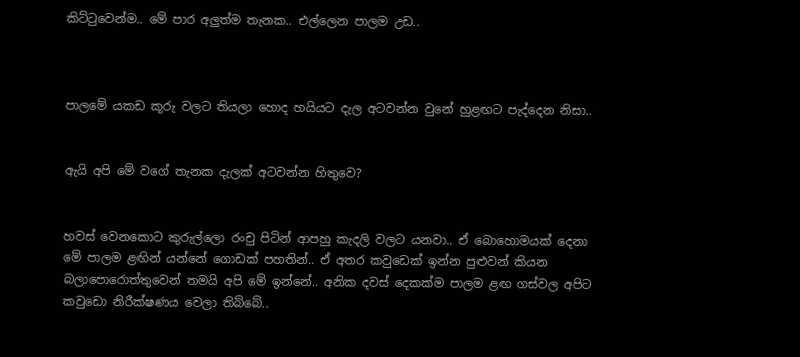කිට්ටුවෙන්ම.. මේ පාර අලුත්ම තැනක.. එල්ලෙන පාලම උඩ..



පාලමේ යකඩ කූරු වලට තියලා හොද හයියට දැල අටවන්න වුනේ හුළඟට පැද්දෙන නිසා..


ඇයි අපි මේ වගේ තැනක දැලක් අටවන්න හිතුවෙ?


හවස් වෙනකොට කුරුල්ලො රංචු පිටින් ආපහු කැදලි වලට යනවා.. ඒ බොහොමයක් දෙනා මේ පාලම ළඟින් යන්නේ ගොඩක් පහතින්.. ඒ අතර කවුඩෙක් ඉන්න පුළුවන් කියන බලාපොරොත්තුවෙන් තමයි අපි මේ ඉන්නේ.. අනික දවස් දෙකක්ම පාලම ළඟ ගස්වල අපිට කවුඩො නිරීක්ෂණය වෙලා තිබ්බේ..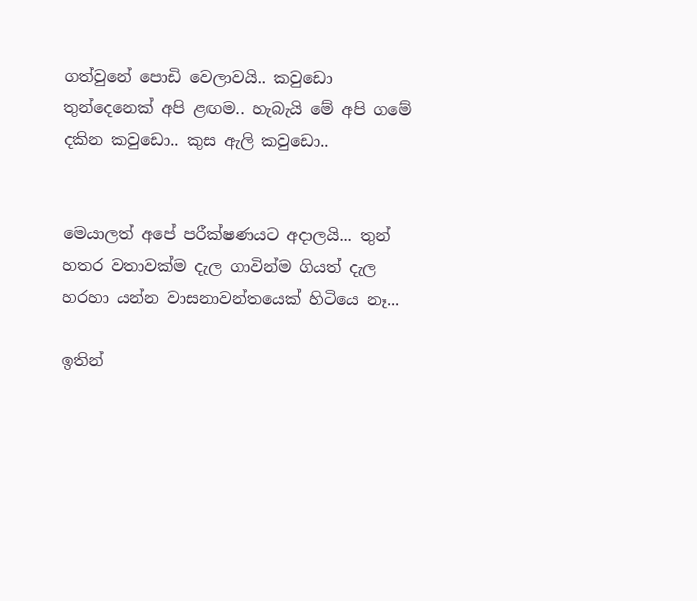ගත්වුනේ පොඩි වෙලාවයි.. කවුඩො තුන්දෙනෙක් අපි ළඟම.. හැබැයි මේ අපි ගමේ දකින කවුඩො.. කුස ඇලි කවුඩො..


මෙයාලත් අපේ පරීක්ෂණයට අදාලයි... තුන් හතර වතාවක්ම දැල ගාවින්ම ගියත් දැල හරහා යන්න වාසනාවන්තයෙක් හිටියෙ නෑ...

ඉතින්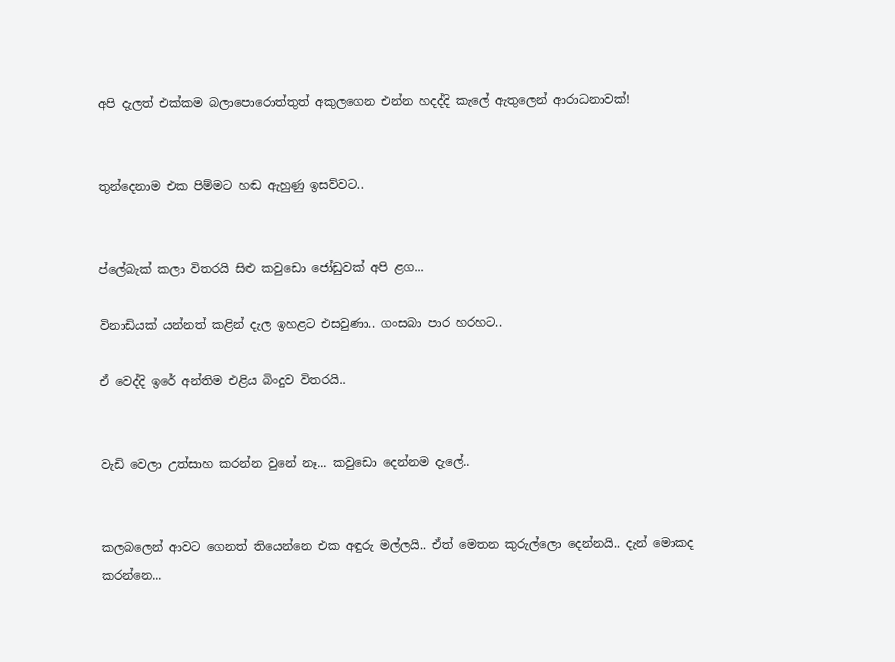අපි දැලත් එක්කම බලාපොරොත්තුත් අකුලගෙන එන්න හදද්දි කැලේ ඇතුලෙන් ආරාධනාවක්!


තුන්දෙනාම එක පිම්මට හඬ ඇහුණු ඉසව්වට..


ප්ලේබැක් කලා විතරයි සිළු කවුඩො ජෝඩුවක් අපි ළග...

විනාඩියක් යන්නත් කළින් දැල ඉහළට එසවුණා.. ගංසබා පාර හරහට..

ඒ වෙද්දි ඉරේ අන්තිම එළිය බිංදුව විතරයි..


වැඩි වෙලා උත්සාහ කරන්න වුනේ නෑ... කවුඩො දෙන්නම දැලේ..


කලබලෙන් ආවට ගෙනත් තියෙන්නෙ එක අඳුරු මල්ලයි.. ඒත් මෙතන කුරුල්ලො දෙන්නයි.. දැන් මොකද කරන්නෙ...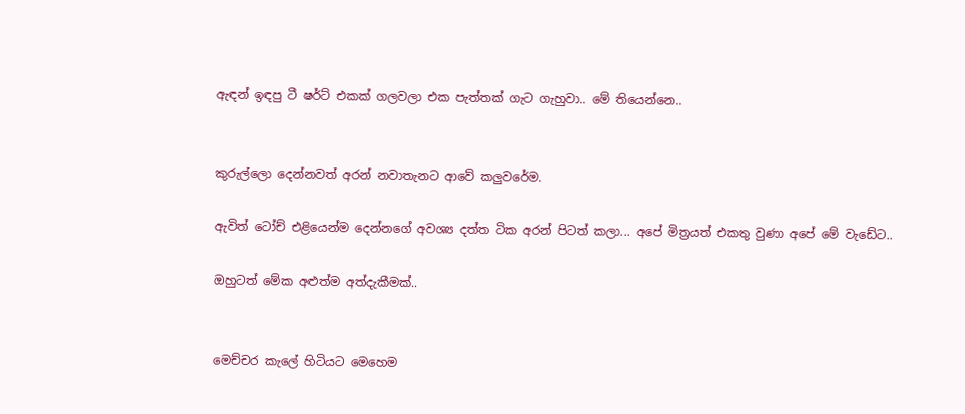ඇඳන් ඉඳපු ටී ෂර්ට් එකක් ගලවලා එක පැත්තක් ගැට ගැහුවා.. මේ තියෙන්නෙ..


කුරුල්ලො දෙන්නවත් අරන් නවාතැනට ආවේ කලුවරේම.

ඇවිත් ටෝච් එළියෙන්ම දෙන්නගේ අවශ්‍ය දත්ත ටික අරන් පිටත් කලා... අපේ මිත්‍රයත් එකතු වුණා අපේ මේ වැඩේට..

ඔහුටත් මේක අළුත්ම අත්දැකීමක්..


මෙච්චර කැලේ හිටියට මෙහෙම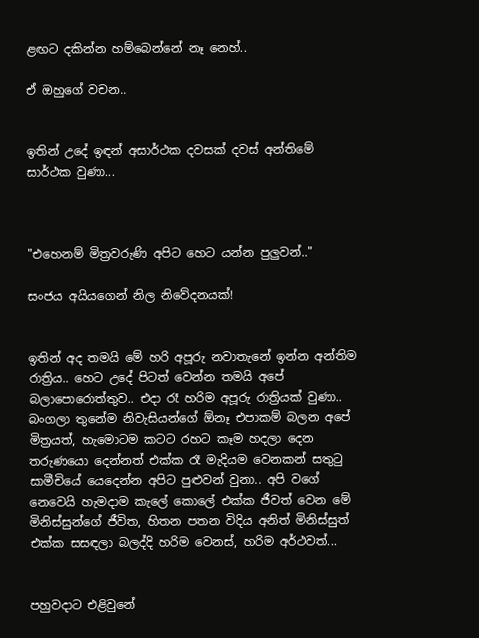ළඟට දකින්න හම්බෙන්නේ නෑ නෙහ්..

ඒ ඔහුගේ වචන..


ඉතින් උදේ ඉඳන් අසාර්ථක දවසක් දවස් අන්තිමේ සාර්ථක වුණා...



"එහෙනම් මිත්‍රවරුණි අපිට හෙට යන්න පුලුවන්.."

සංජය අයියගෙන් නිල නිවේදනයක්!


ඉතින් අද තමයි මේ හරි අපූරු නවාතැනේ ඉන්න අන්තිම රාත්‍රිය.. හෙට උදේ පිටත් වෙන්න තමයි අපේ බලාපොරොත්තුව.. එදා රෑ හරිම අපූරු රාත්‍රියක් වුණා.. බංගලා තුනේම නිවැසියන්ගේ ඕනෑ එපාකම් බලන අපේ මිත්‍රයත්, හැමොටම කටට රහට කෑම හදලා දෙන තරුණයො දෙන්නත් එක්ක රෑ මැදියම වෙනකන් සතුටු සාමීචියේ යෙදෙන්න අපිට පුළුවන් වුනා.. අපි වගේ නෙවෙයි හැමදාම කැලේ කොලේ එක්ක ජීවත් වෙන මේ මිනිස්සුන්ගේ ජීවිත, හිතන පතන විදිය අනිත් මිනිස්සුත් එක්ක සසඳලා බලද්දි හරිම වෙනස්, හරිම අර්ථවත්...


පහුවදාට එළිවුනේ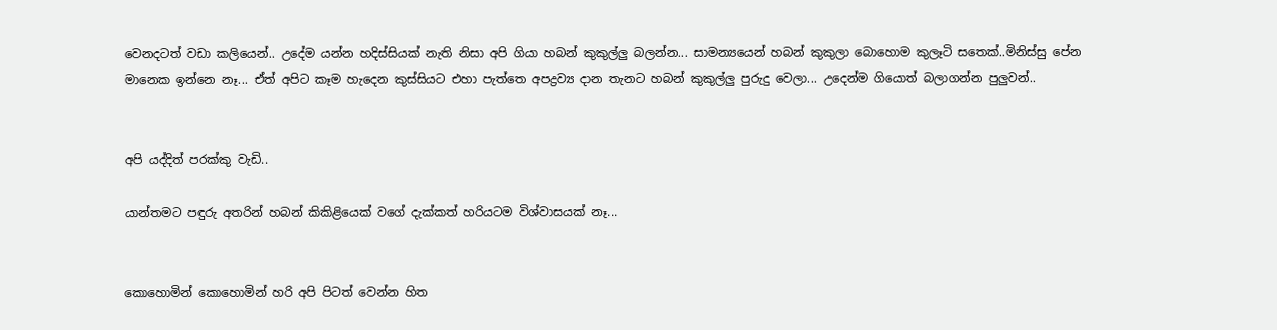වෙනදටත් වඩා කලියෙන්.. උදේම යන්න හදිස්සියක් නැති නිසා අපි ගියා හබන් කුකුල්ලු බලන්න... සාමන්‍යයෙන් හබන් කුකුලා බොහොම කුලෑටි සතෙක්..මිනිස්සු පේන මානෙක ඉන්නෙ නෑ... ඒත් අපිට කෑම හැදෙන කුස්සියට එහා පැත්තෙ අපද්‍රව්‍ය දාන තැනට හබන් කුකුල්ලු පුරුදු වෙලා... උදෙන්ම ගියොත් බලාගන්න පුලුවන්..


අපි යද්දිත් පරක්කු වැඩි..

යාන්තමට පඳුරු අතරින් හබන් කිකිළියෙක් වගේ දැක්කත් හරියටම විශ්වාසයක් නෑ...


කොහොමින් කොහොමින් හරි අපි පිටත් වෙන්න හිත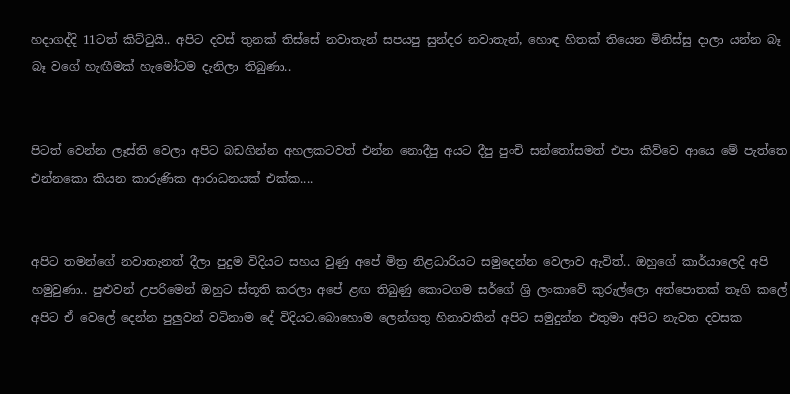හදාගද්දි 11ටත් කිට්ටුයි.. අපිට දවස් තුනක් තිස්සේ නවාතැන් සපයපු සුන්දර නවාතැන්, හොඳ හිතක් තියෙන මිනිස්සු දාලා යන්න බෑ බෑ වගේ හැඟීමක් හැමෝටම දැනිලා තිබුණා..


පිටත් වෙන්න ලෑස්ති වෙලා අපිට බඩගින්න අහලකටවත් එන්න නොදීපු අයට දීපු පුංචි සන්තෝසමත් එපා කිව්වෙ ආයෙ මේ පැත්තෙ එන්නකො කියන කාරුණික ආරාධනයක් එක්ක....


අපිට තමන්ගේ නවාතැනත් දීලා පුදුම විදියට සහය වුණු අපේ මිත්‍ර නිළධාරියට සමුදෙන්න වෙලාව ඇවිත්.. ඔහුගේ කාර්යාලෙදි අපි හමුවුණා.. පුළුවන් උපරිමෙන් ඔහුට ස්තූති කරලා අපේ ළඟ තිබුණු කොටගම සර්ගේ ශ්‍රි ලංකාවේ කුරුල්ලො අත්පොතක් තෑගි කලේ අපිට ඒ වෙලේ දෙන්න පුලුවන් වටිනාම දේ විදියට.බොහොම ලෙන්ගතු හිනාවකින් අපිට සමුදුන්න එතුමා අපිට නැවත දවසක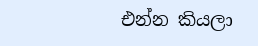එන්න කියලා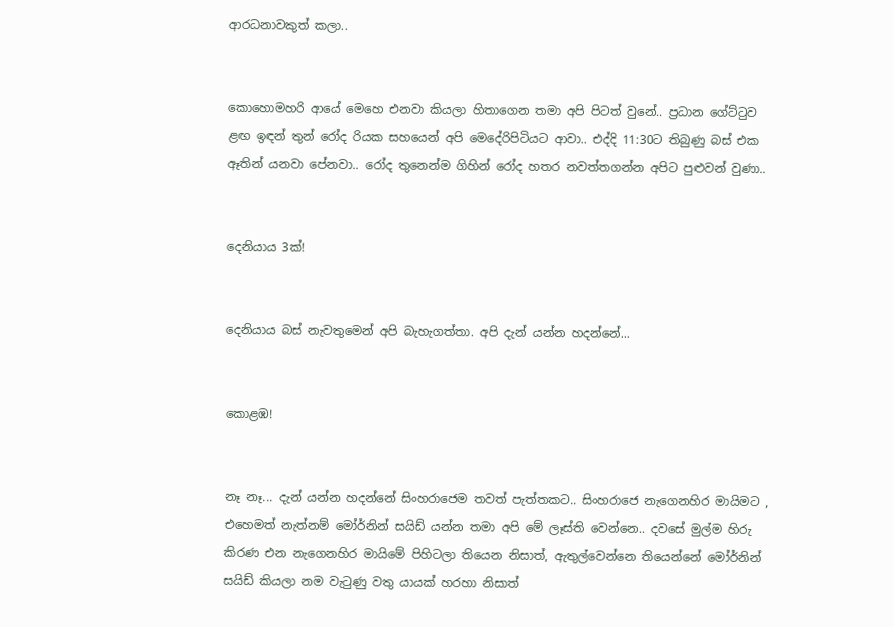ආරධනාවකුත් කලා..


කොහොමහරි ආයේ මෙහෙ එනවා කියලා හිතාගෙන තමා අපි පිටත් වුනේ.. ප්‍රධාන ගේට්ටුව ළඟ ඉඳන් තුන් රෝද රියක සහයෙන් අපි මෙදේරිපිටියට ආවා.. එද්දි 11:30ට තිබුණු බස් එක ඈතින් යනවා පේනවා.. රෝද තුනෙන්ම ගිහින් රෝද හතර නවත්තගන්න අපිට පුළුවන් වුණා..


දෙනියාය 3ක්!


දෙනියාය බස් නැවතුමෙන් අපි බැහැගත්තා. අපි දැන් යන්න හදන්නේ...


කොළඹ!


නෑ නෑ... දැන් යන්න හදන්නේ සිංහරාජෙම තවත් පැත්තකට.. සිංහරාජෙ නැගෙනහිර මායිමට , එහෙමත් නැත්නම් මෝර්නින් සයිඩ් යන්න තමා අපි මේ ලෑස්ති වෙන්නෙ.. දවසේ මුල්ම හිරු කිරණ එන නැගෙනහිර මායිමේ පිහිටලා තියෙන නිසාත්, ඇතුල්වෙන්නෙ තියෙන්නේ මෝර්නින් සයිඩ් කියලා නම වැටුණු වතු යායක් හරහා නිසාත්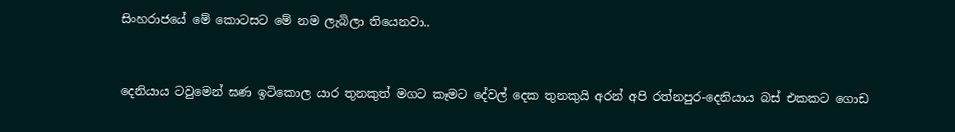සිංහරාජයේ මේ කොටසට මේ නම ලැබිලා තියෙනවා..


දෙනියාය ටවුමෙන් ඝණ ඉටිකොල යාර තුනකුත් මගට කෑමට දේවල් දෙක තුනකුයි අරන් අපි රත්නපුර-දෙනියාය බස් එකකට ගොඩ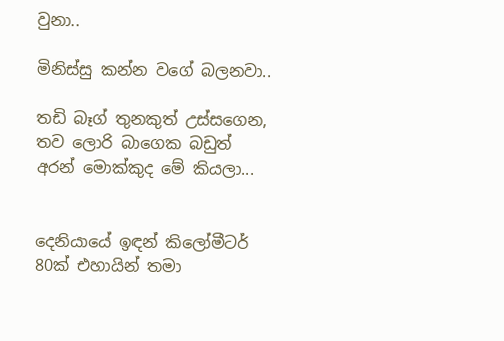වුනා..

මිනිස්සු කන්න වගේ බලනවා..

තඩි බෑග් තුනකුත් උස්සගෙන, තව ලොරි බාගෙක බඩුත් අරන් මොක්කුද මේ කියලා...


දෙනියායේ ඉඳන් කිලෝමීටර් 80ක් එහායින් තමා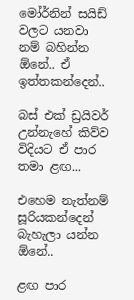මෝර්නින් සයිඩ් වලට යනවා නම් බහින්න ඕනේ.. ඒ ඉත්තකන්දෙන්..

බස් එක් ඩ්‍රයිවර් උන්නැහේ කිව්ව විදියට ඒ පාර තමා ළඟ...

එහෙම නැත්නම් සූරියකන්දෙන් බැහැලා යන්න ඕනේ..

ළඟ පාර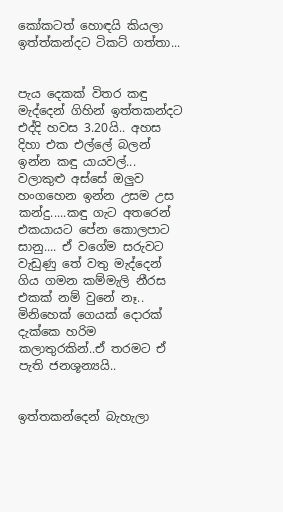කෝකටත් හොඳයි කියලා ඉත්ත්කන්දට ටිකට් ගත්තා...


පැය දෙකක් විතර කඳු මැද්දෙන් ගිහින් ඉත්තකන්දට එද්දි හවස 3.20යි.. අහස දිහා එක එල්ලේ බලන් ඉන්න කඳු යායවල්... වලාකුළු අස්සේ ඔලුව හංගහෙන ඉන්න උසම උස කන්දු.....කඳු ගැට අතරෙන් එකයායට පේන කොලපාට සානු.... ඒ වගේම සරුවට වැඩුණු තේ වතු මැද්දෙන් ගිය ගමන කම්මැලි නීරස එකක් නම් වුනේ නෑ.. මිනිහෙක් ගෙයක් දොරක් දැක්කෙ හරිම කලාතුරකින්..ඒ තරමට ඒ පැති ජනශූන්‍යයි..


ඉත්තකන්දෙන් බැහැලා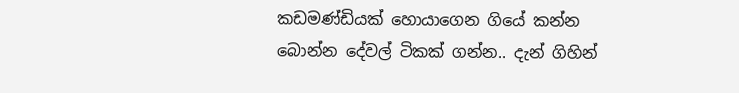කඩමණ්ඩියක් හොයාගෙන ගියේ කන්න බොන්න දේවල් ටිකක් ගන්න.. දැන් ගිහින්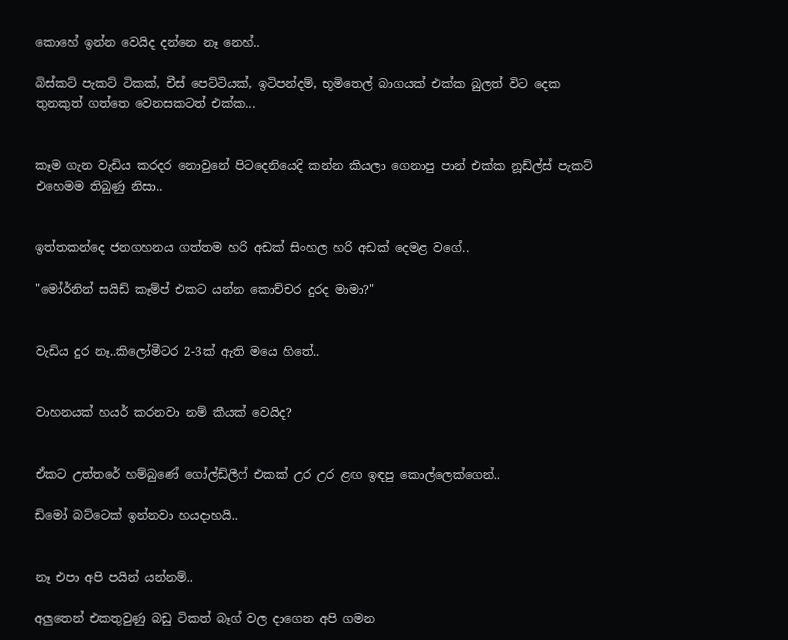කොහේ ඉන්න වෙයිද දන්නෙ නෑ නෙහ්..

බිස්කට් පැකට් ටිකක්, චීස් පෙට්ටියක්, ඉටිපන්දම්, භූමිතෙල් බාගයක් එක්ක බුලත් විට දෙක තුනකුත් ගත්තෙ වෙනසකටත් එක්ක...


කෑම ගැන වැඩිය කරදර නොවුනේ පිටදෙනියෙදි කන්න කියලා ගෙනාපු පාන් එක්ක නූඩ්ල්ස් පැකට් එහෙමම තිබුණු නිසා..


ඉත්තකන්දෙ ජනගහනය ගත්තම හරි අඩක් සිංහල හරි අඩක් දෙමළ වගේ..

"මෝර්නින් සයිඩ් කෑම්ප් එකට යන්න කොච්චර දුරද මාමා?"


වැඩිය දුර නෑ..කිලෝමීටර 2-3ක් ඇති මයෙ හිතේ..


වාහනයක් හයර් කරනවා නම් කීයක් වෙයිද?


ඒකට උත්තරේ හම්බුණේ ගෝල්ඩ්ලීෆ් එකක් උර උර ළඟ ඉඳපු කොල්ලෙක්ගෙන්..

ඩිමෝ බට්ටෙක් ඉන්නවා හයදාහයි..


නෑ එපා අපි පයින් යන්නම්..

අලුතෙන් එකතුවුණු බඩු ටිකත් බෑග් වල දාගෙන අපි ගමන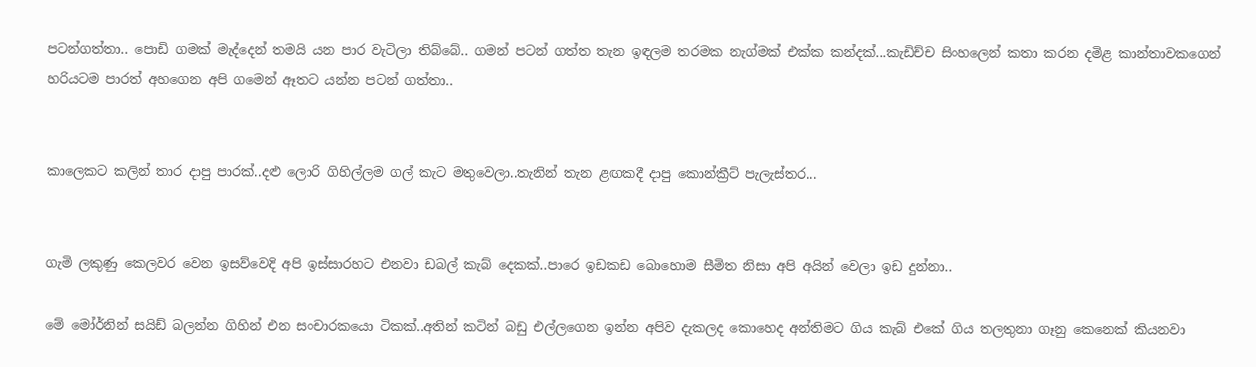පටන්ගත්තා.. පොඩි ගමක් මැද්දෙන් තමයි යන පාර වැටිලා තිබ්බේ.. ගමන් පටන් ගත්ත තැන ඉඳලම තරමක නැග්මක් එක්ක කන්දක්...කැඩිච්ච සිංහලෙන් කතා කරන දමිළ කාන්තාවකගෙන් හරියටම පාරත් අහගෙන අපි ගමෙන් ඈතට යන්න පටන් ගත්තා..


කාලෙකට කලින් තාර දාපු පාරක්..දළු ලොරි ගිහිල්ලම ගල් කැට මතුවෙලා..තැනින් තැන ළඟකදී දාපු කොන්ක්‍රීට් පැලැස්තර...


ගැමි ලකුණු කෙලවර වෙන ඉසව්වෙදි අපි ඉස්සාරහට එනවා ඩබල් කැබ් දෙකක්..පාරෙ ඉඩකඩ බොහොම සීමිත නිසා අපි අයින් වෙලා ඉඩ දුන්නා..

මේ මෝර්නින් සයිඩ් බලන්න ගිහින් එන සංචාරකයො ටිකක්..අතින් කටින් බඩු එල්ලගෙන ඉන්න අපිව දැකලද කොහෙද අන්තිමට ගිය කැබ් එකේ ගිය තලතුනා ගෑනු කෙනෙක් කියනවා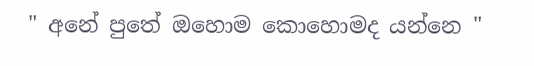" අනේ පුතේ ඔහොම කොහොමද යන්නෙ "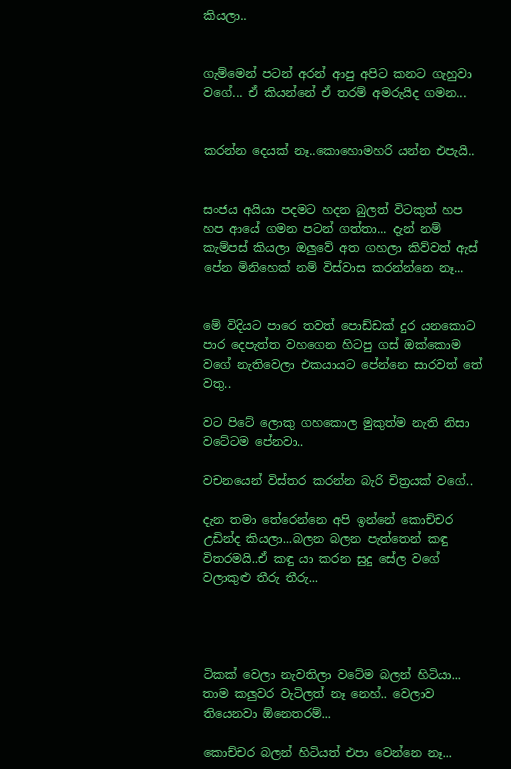කියලා..


ගැම්මෙන් පටන් අරන් ආපු අපිට කනට ගැහුවා වගේ... ඒ කියන්නේ ඒ තරම් අමරුයිද ගමන...


කරන්න දෙයක් නෑ..කොහොමහරි යන්න එපැයි..


සංජය අයියා පදමට හදන බුලත් විටකුත් හප හප ආයේ ගමන පටන් ගත්තා... දැන් නම් කැම්පස් කියලා ඔලුවේ අත ගහලා කිව්වත් ඇස් පේන මිනිහෙක් නම් විස්වාස කරන්න්නෙ නෑ...


මේ විදියට පාරෙ තවත් පොඩ්ඩක් දුර යනකොට පාර දෙපැත්ත වහගෙන හිටපු ගස් ඔක්කොම වගේ නැතිවෙලා එකයායට පේන්නෙ සාරවත් තේ වතු..

වට පිටේ ලොකු ගහකොල මුකුත්ම නැති නිසා වටේටම පේනවා..

වචනයෙන් විස්තර කරන්න බැරි චිත්‍රයක් වගේ..

දැන තමා තේරෙන්නෙ අපි ඉන්නේ කොච්චර උඩින්ද කියලා...බලන බලන පැත්තෙන් කඳු විතරමයි..ඒ කඳු යා කරන සුදු සේල වගේ වලාකුළු තීරු තීරු...




ටිකක් වෙලා නැවතිලා වටේම බලන් හිටියා... තාම කලුවර වැටිලත් නෑ නෙහ්.. වෙලාව තියෙනවා ඕනෙතරම්...

කොච්චර බලන් හිටියත් එපා වෙන්නෙ නෑ...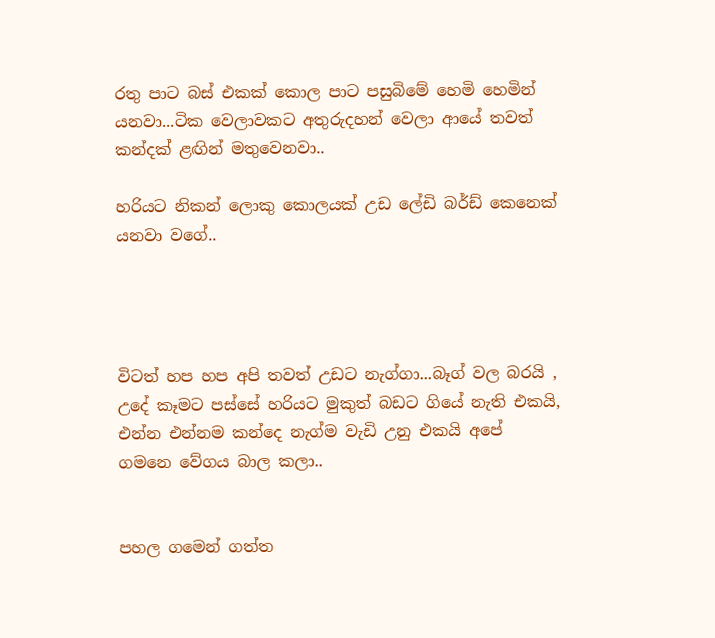රතු පාට බස් එකක් කොල පාට පසුබිමේ හෙමි හෙමින් යනවා...ටික වෙලාවකට අතුරුදහන් වෙලා ආයේ තවත් කන්දක් ළඟින් මතුවෙනවා..

හරියට නිකන් ලොකු කොලයක් උඩ ලේඩි බර්ඩ් කෙනෙක් යනවා වගේ..




විටත් හප හප අපි තවත් උඩට නැග්ගා...බෑග් වල බරයි , උදේ කෑමට පස්සේ හරියට මුකුත් බඩට ගියේ නැති එකයි, එන්න එන්නම කන්දෙ නැග්ම වැඩි උනු එකයි අපේ ගමනෙ වේගය බාල කලා..


පහල ගමෙන් ගත්ත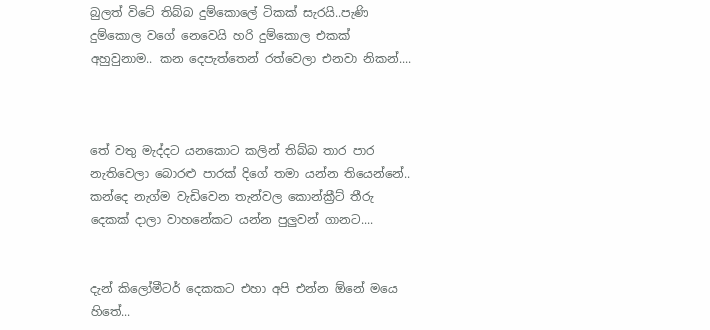බුලත් විටේ තිබ්බ දුම්කොලේ ටිකක් සැරයි..පැණි දුම්කොල වගේ නෙවෙයි හරි දුම්කොල එකක් අහුවුනාම.. කන දෙපැත්තෙන් රත්වෙලා එනවා නිකන්....



තේ වතු මැද්දට යනකොට කලින් තිබ්බ තාර පාර නැතිවෙලා බොරළු පාරක් දිගේ තමා යන්න තියෙන්නේ.. කන්දෙ නැග්ම වැඩිවෙන තැන්වල කොන්ක්‍රීට් තීරු දෙකක් දාලා වාහනේකට යන්න පුලුවන් ගානට....


දැන් කිලෝමීටර් දෙකකට එහා අපි එන්න ඕනේ මයෙ හිතේ...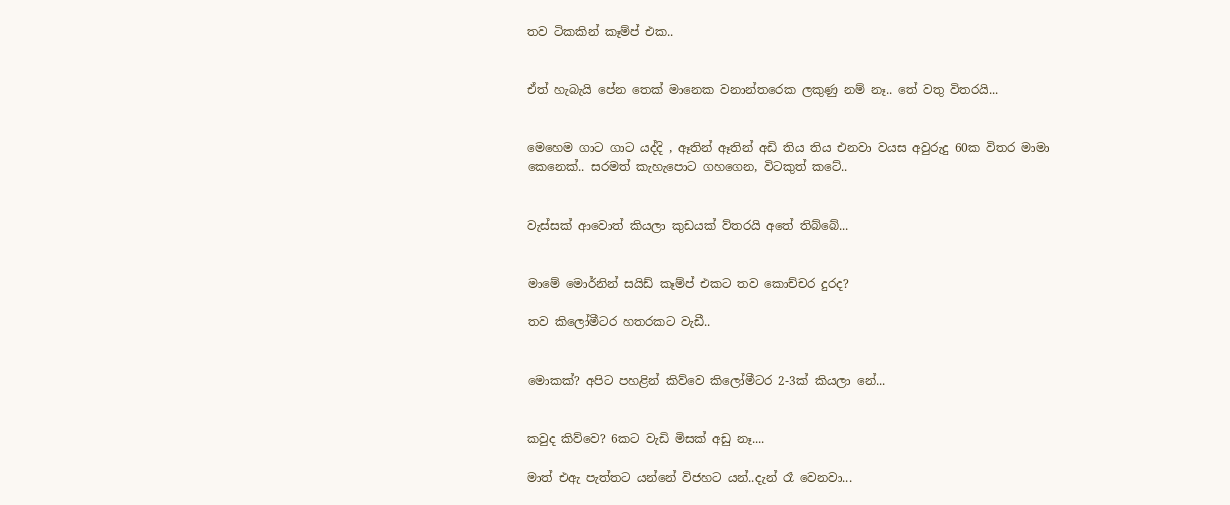තව ටිකකින් කෑම්ප් එක..


ඒත් හැබැයි පේන තෙක් මානෙක වනාන්තරෙක ලකුණු නම් නෑ.. තේ වතු විතරයි...


මෙහෙම ගාට ගාට යද්දි , ඈතින් ඈතින් අඩි තිය තිය එනවා වයස අවුරුදු 60ක විතර මාමා කෙනෙක්.. සරමත් කැහැපොට ගහගෙන, විටකුත් කටේ..


වැස්සක් ආවොත් කියලා කුඩයක් ව්තරයි අතේ තිබ්බේ...


මාමේ මොර්නින් සයිඩ් කෑම්ප් එකට තව කොච්චර දුරද?

තව කිලෝමීටර හතරකට වැඩී..


මොකක්? අපිට පහළින් කිව්වෙ කිලෝමීටර 2-3ක් කියලා නේ...


කවුද කිව්වෙ? 6කට වැඩි මිසක් අඩු නෑ....

මාත් එඇ පැත්තට යන්නේ විජහට යන්..දැන් රෑ වෙනවා...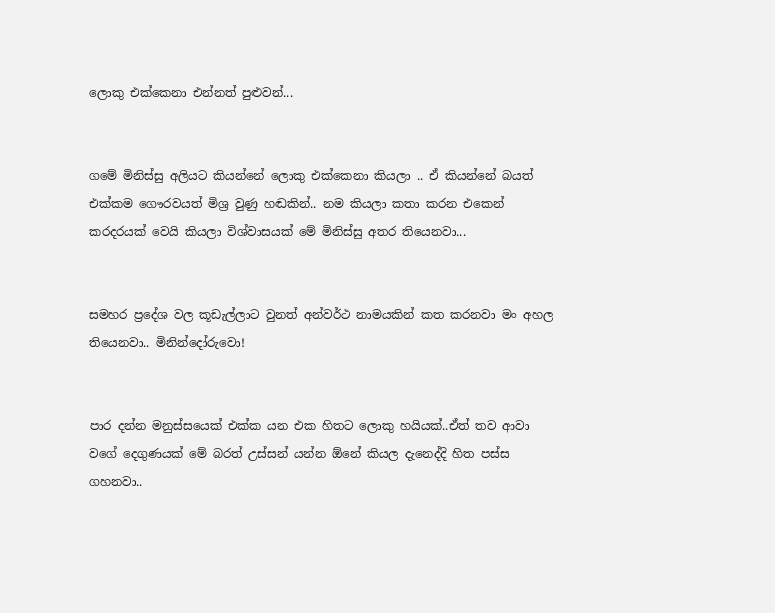ලොකු එක්කෙනා එන්නත් පුළුවන්...


ගමේ මිනිස්සු අලියට කියන්නේ ලොකු එක්කෙනා කියලා .. ඒ කියන්නේ බයත් එක්කම ගෞරවයත් මිශ්‍ර වුණු හඬකින්.. නම කියලා කතා කරන එකෙන් කරදරයක් වෙයි කියලා විශ්වාසයක් මේ මිනිස්සු අතර තියෙනවා...


සමහර ප්‍රදේශ වල කූඩැල්ලාට වුනත් අන්වර්ථ නාමයකින් කත කරනවා මං අහල තියෙනවා.. මිනින්දෝරුවො!


පාර දන්න මනුස්සයෙක් එක්ක යන එක හිතට ලොකු හයියක්..ඒත් තව ආවා වගේ දෙගුණයක් මේ බරත් උස්සන් යන්න ඕනේ කියල දැනෙද්දි හිත පස්ස ගහනවා..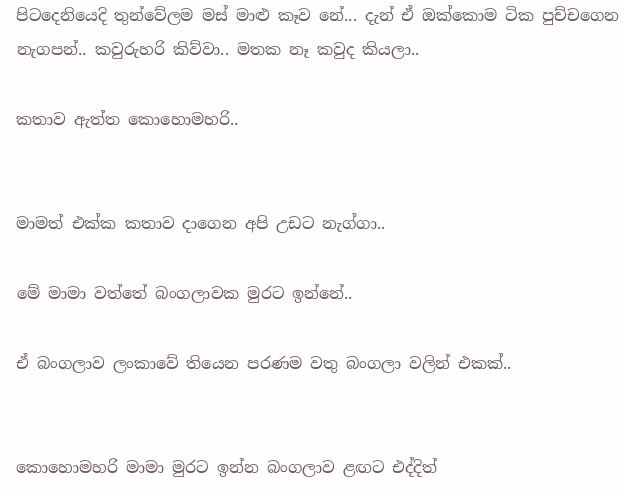පිටදෙනියෙදි තුන්වේලම මස් මාළු කෑව නේ... දැන් ඒ ඔක්කොම ටික පුච්චගෙන නැගපන්.. කවුරුහරි කිව්වා.. මතක නෑ කවුද කියලා..

කතාව ඇත්ත කොහොමහරි..


මාමත් එක්ක කතාව දාගෙන අපි උඩට නැග්ගා..

මේ මාමා වත්තේ බංගලාවක මුරට ඉන්නේ..

ඒ බංගලාව ලංකාවේ තියෙන පරණම වතු බංගලා වලින් එකක්..


කොහොමහරි මාමා මුරට ඉන්න බංගලාව ළඟට එද්දිත්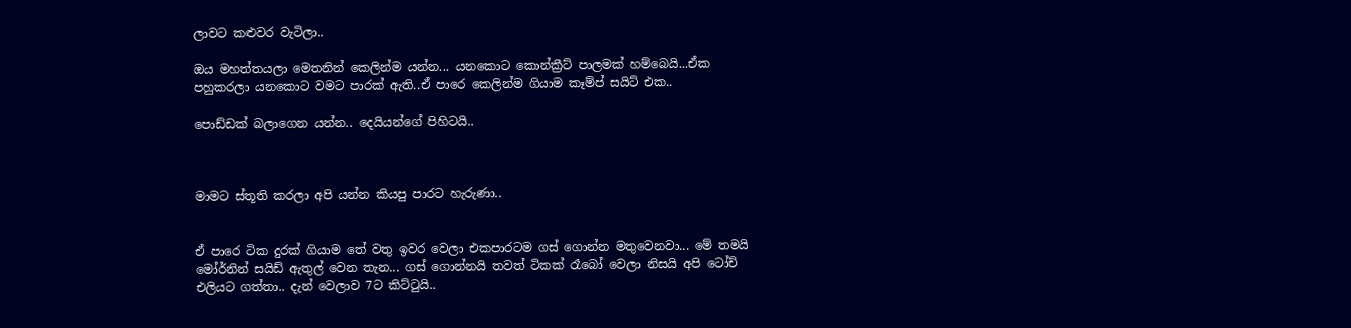ලාවට කළුවර වැටිලා..

ඔය මහත්තයලා මෙතනින් කෙලින්ම යන්න... යනකොට කොන්ක්‍රීට් පාලමක් හම්බෙයි...ඒක පහුකරලා යනකොට වමට පාරක් ඇති..ඒ පාරෙ කෙලින්ම ගියාම කෑම්ප් සයිට් එක..

පොඩ්ඩක් බලාගෙන යන්න.. දෙයියන්ගේ පිහිටයි..



මාමට ස්තූති කරලා අපි යන්න කියපු පාරට හැරුණා..


ඒ පාරෙ ටික දුරක් ගියාම තේ වතු ඉවර වෙලා එකපාරටම ගස් ගොන්න මතුවෙනවා... මේ තමයි මෝර්නින් සයිඩ් ඇතුල් වෙන තැන... ගස් ගොන්නයි තවත් ටිකක් රෑබෝ වෙලා නිසයි අපි ටෝච් එලියට ගත්තා.. දැන් වෙලාව 7ට කිට්ටුයි..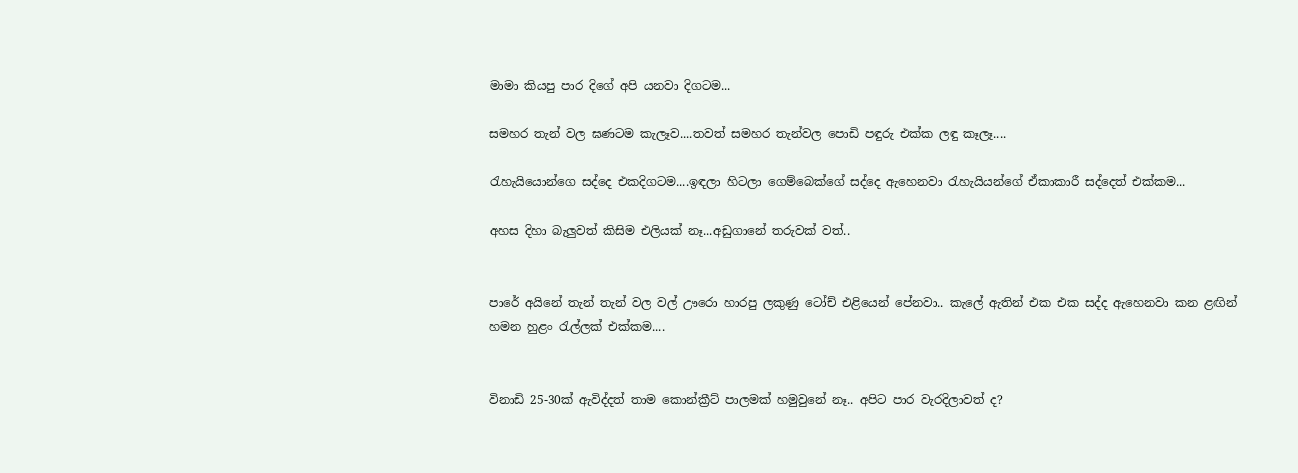මාමා කියපු පාර දිගේ අපි යනවා දිගටම...

සමහර තැන් වල ඝණටම කැලෑව....තවත් සමහර තැන්වල පොඩි පඳුරු එක්ක ලඳු කෑලෑ....

රැහැයියොන්ගෙ සද්දෙ එකදිගටම....ඉඳලා හිටලා ගෙම්බෙක්ගේ සද්දෙ ඇහෙනවා රැහැයියන්ගේ ඒකාකාරී සද්දෙත් එක්කම...

අහස දිහා බැලුවත් කිසිම එලියක් නෑ...අඩුගානේ තරුවක් වත්..


පාරේ අයිනේ තැන් තැන් වල වල් ඌරො හාරපු ලකුණු ටෝච් එළියෙන් පේනවා.. කැලේ ඇතින් එක එක සද්ද ඇහෙනවා කන ළඟින් හමන හුළං රැල්ලක් එක්කම....


විනාඩි 25-30ක් ඇවිද්දත් තාම කොන්ක්‍රීට් පාලමක් හමුවුනේ නෑ.. අපිට පාර වැරදිලාවත් ද?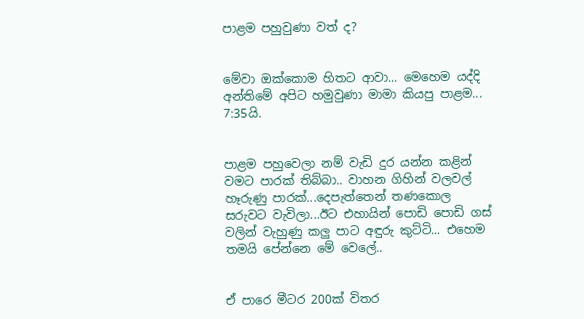පාළම පහුවුණා වත් ද?


මේවා ඔක්කොම හිතට ආවා... මෙහෙම යද්දි අන්තිමේ අපිට හමුවුණා මාමා කියපු පාළම... 7:35යි.


පාළම පහුවෙලා නම් වැඩි දුර යන්න කළින් වමට පාරක් තිබ්බා.. වාහන ගිහින් වලවල් හෑරුණු පාරක්...දෙපැත්තෙන් තණකොල සරුවට වැවිලා...ඊට එහායින් පොඩි පොඩි ගස් වලින් වැහුණු කලු පාට අඳුරු කුට්ටි... එහෙම තමයි පේන්නෙ මේ වෙලේ..


ඒ පාරෙ මීටර 200ක් විතර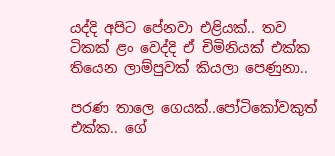යද්දි අපිට පේනවා එළියක්.. තව ටිකක් ළං වෙද්දි ඒ චිමිනියක් එක්ක තියෙන ලාම්පුවක් කියලා පෙණුනා..

පරණ තාලෙ ගෙයක්..පෝටිකෝවකුත් එක්ක.. ගේ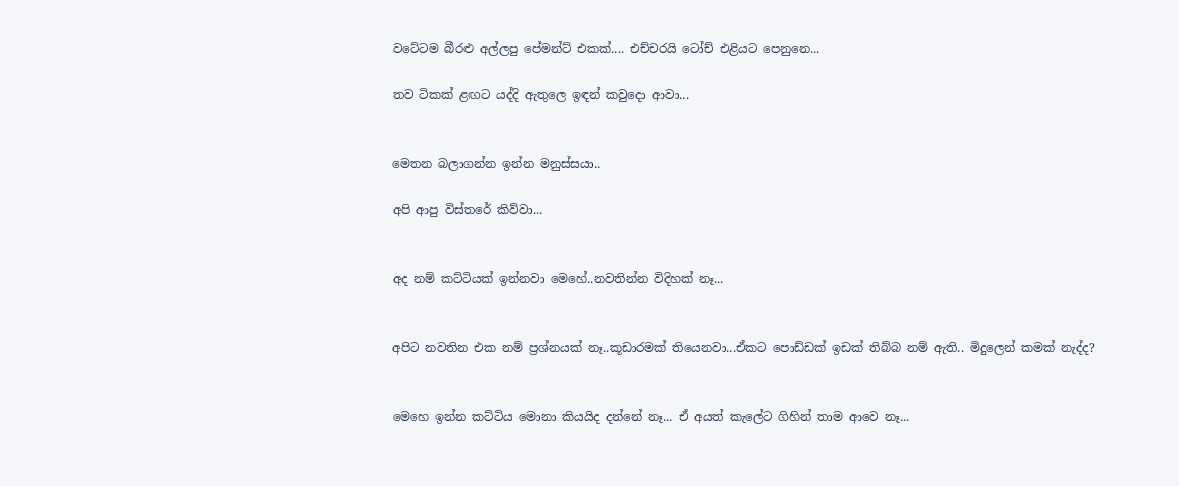වටේටම බීරළු අල්ලපු පේමන්ට් එකක්.... එච්චරයි ටෝච් එළියට පෙනුනෙ...

තව ටිකක් ළඟට යද්දි ඇතුලෙ ඉඳන් කවුදො ආවා...


මෙතන බලාගන්න ඉන්න මනුස්සයා..

අපි ආපු විස්තරේ කිව්වා...


අද නම් කට්ටියක් ඉන්නවා මෙහේ..නවතින්න විදිහක් නෑ...


අපිට නවතින එක නම් ප්‍රශ්නයක් නෑ..කූඩාරමක් තියෙනවා...ඒකට පොඩ්ඩක් ඉඩක් තිබ්බ නම් ඇති.. මිදුලෙන් කමක් නැද්ද?


මෙහෙ ඉන්න කට්ටිය මොනා කියයිද දන්නේ නෑ... ඒ අයත් කැලේට ගිහින් තාම ආවෙ නෑ...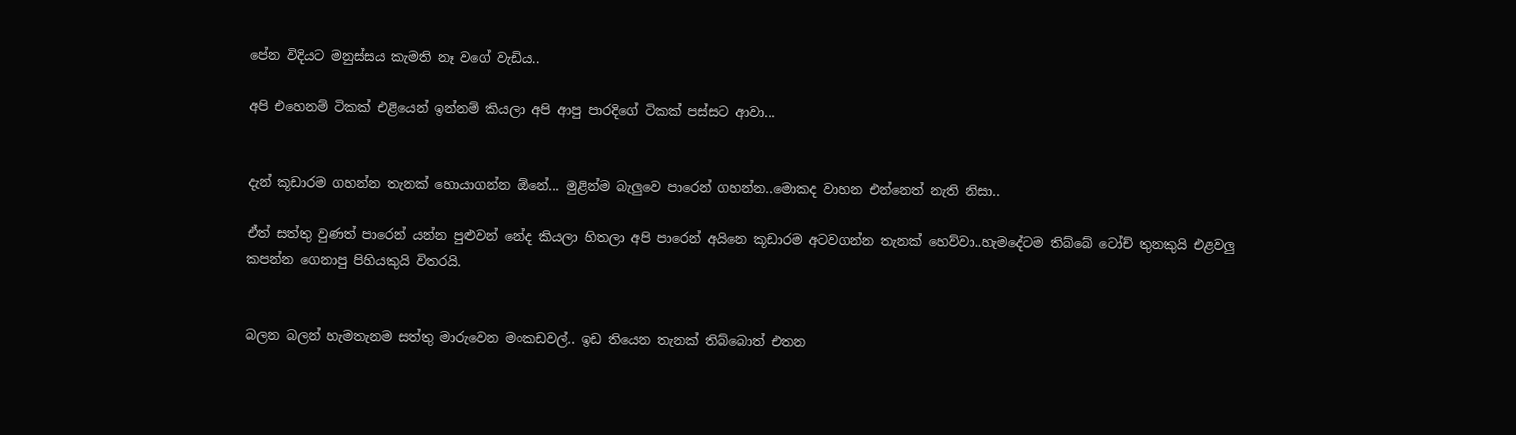පේන විදියට මනුස්සය කැමති නෑ වගේ වැඩිය..

අපි එහෙනම් ටිකක් එළියෙන් ඉන්නම් කියලා අපි ආපු පාරදිගේ ටිකක් පස්සට ආවා...


දැන් කූඩාරම ගහන්න තැනක් හොයාගන්න ඕනේ... මුළින්ම බැලුවෙ පාරෙන් ගහන්න..මොකද වාහන එන්නෙත් නැති නිසා..

ඒත් සත්තු වුණත් පාරෙන් යන්න පුළුවන් නේද කියලා හිතලා අපි පාරෙන් අයිනෙ කූඩාරම අටවගන්න තැනක් හෙව්වා..හැමදේටම තිබ්බේ ටෝච් තුනකුයි එළවලු කපන්න ගෙනාපු පිහියකුයි විතරයි.


බලන බලන් හැමතැනම සත්තු මාරුවෙන මංකඩවල්.. ඉඩ තියෙන තැනක් තිබ්බොත් එතන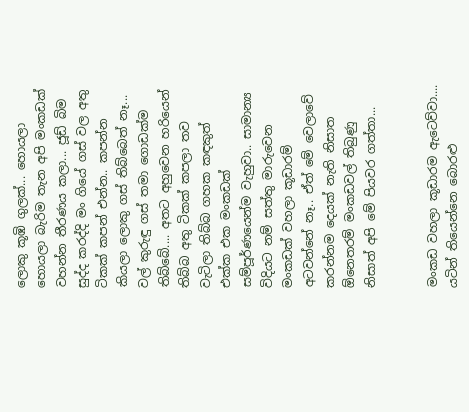ලොකු කූඹි ගුලක්... හොයලා හොයලා බැරිම තැන අපි මංකඩක් වහන්න තීරණය කලා... ජූඩ් බිම සුද්ද කරද්දි මං ගියේ ගස් වල අතු ටිකක් කපන් එන්න.. කපන්න කියලා ලොකු ගස් තිබ්බෙත් නෑ... වල් කුරුඳු ගස් තමා ගොඩක්ම තිබ්බේ.... අතට අහුවෙන හරියෙන් තිබ්බ අතු ටිකක් කපලා තව වැටිලා තිබ්බ ගහක කඳකුත් එක්ක එක මංකඩක් සම්පූර්ණයෙන්ම වැහුවා.. සාමාන්‍ය විදියට නම් සත්තු මාරුවෙන මංකඩක් වහලා කූඩාරම් අටවන්නේ නෑ.. ඒත් මේ වෙලාවේ කරන්නම දෙයක් නැති නිසාත ඕනෙතරම් මංකඩවල් තිබුණු නිසාත් අපි මේ පියවර ගත්තා...


මංකඩ වහලා කූඩාරම ඇටෙව්වා.... යටින් තියෙන්නෙ බොරළු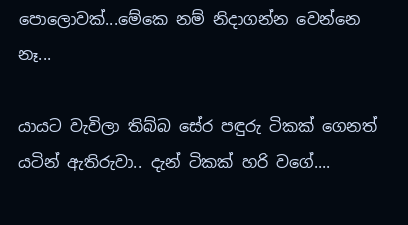පොලොවක්...මේකෙ නම් නිදාගන්න වෙන්නෙ නෑ...

යායට වැවිලා තිබ්බ සේර පඳුරු ටිකක් ගෙනත් යටින් ඇතිරුවා.. දැන් ටිකක් හරි වගේ....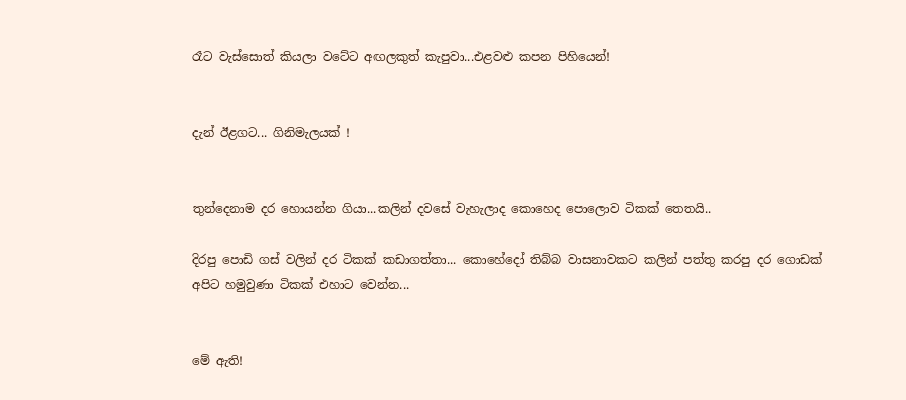රෑට වැස්සොත් කියලා වටේට අඟලකුත් කැපුවා...එළවළු කපන පිහියෙන්!


දැන් ඊළගට... ගිනිමැලයක් !


තුන්දෙනාම දර හොයන්න ගියා...කලින් දවසේ වැහැලාද කොහෙද පොලොව ටිකක් තෙතයි..

දිරපු පොඩි ගස් වලින් දර ටිකක් කඩාගත්තා... කොහේදෝ තිබ්බ වාසනාවකට කලින් පත්තු කරපු දර ගොඩක් අපිට හමුවුණා ටිකක් එහාට වෙන්න...


මේ ඇති!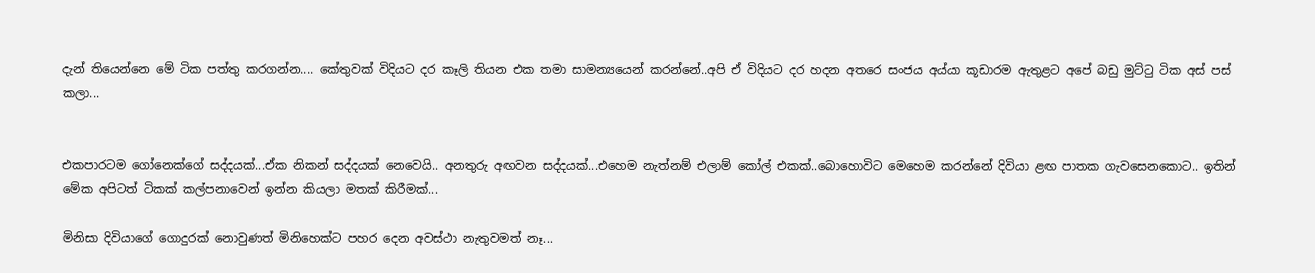දැන් තියෙන්නෙ මේ ටික පත්තු කරගන්න.... කේතුවක් විදියට දර කෑලි තියන එක තමා සාමන්‍යයෙන් කරන්නේ..අපි ඒ විදියට දර හදන අතරෙ සංජය අය්යා කූඩාරම ඇතුළට අපේ බඩු මුට්ටු ටික අස් පස් කලා...


එකපාරටම ගෝනෙක්ගේ සද්දයක්...ඒක නිකන් සද්දයක් නෙවෙයි.. අනතුරු අඟවන සද්දයක්...එහෙම නැත්නම් එලාම් කෝල් එකක්..බොහොවිට මෙහෙම කරන්නේ දිවියා ළඟ පාතක ගැවසෙනකොට.. ඉතින් මේක අපිටත් ටිකක් කල්පනාවෙන් ඉන්න කියලා මතක් කිරීමක්...

මිනිසා දිවියාගේ ගොදුරක් නොවුණත් මිනිහෙක්ට පහර දෙන අවස්ථා නැතුවමත් නෑ...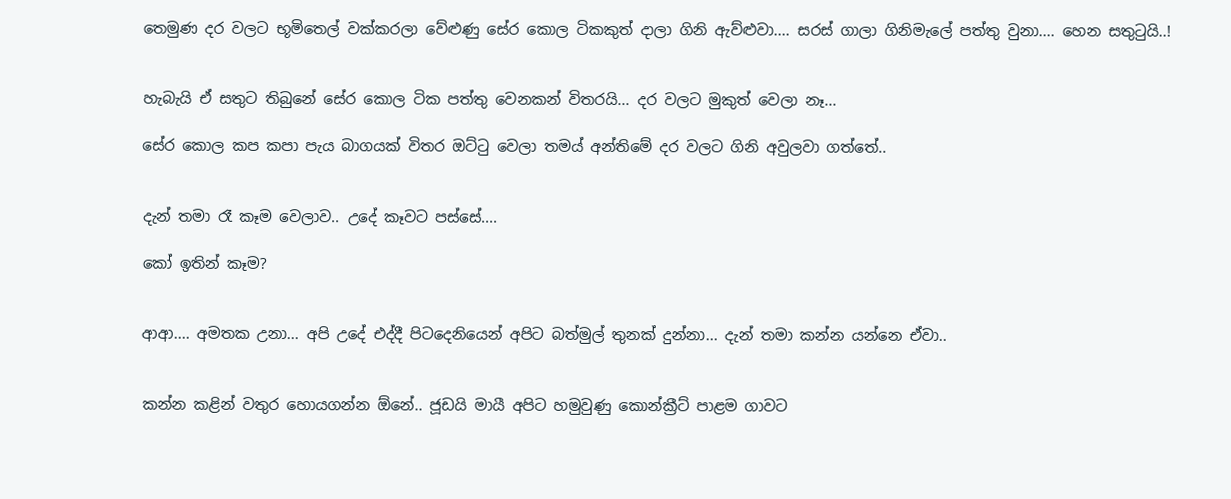තෙමුණ දර වලට භූමිතෙල් වක්කරලා වේළුණු සේර කොල ටිකකුත් දාලා ගිනි ඇව්ළුවා.... සරස් ගාලා ගිනිමැලේ පත්තු වුනා.... හෙන සතුටුයි..!


හැබැයි ඒ සතුට තිබුනේ සේර කොල ටික පත්තු වෙනකන් විතරයි... දර වලට මුකුත් වෙලා නෑ...

සේර කොල කප කපා පැය බාගයක් විතර ඔට්ටු වෙලා තමය් අන්තිමේ දර වලට ගිනි අවුලවා ගත්තේ..


දැන් තමා රෑ කෑම වෙලාව.. උදේ කෑවට පස්සේ....

කෝ ඉතින් කෑම?


ආආ.... අමතක උනා... අපි උදේ එද්දී පිටදෙනියෙන් අපිට බත්මුල් තුනක් දුන්නා... දැන් තමා කන්න යන්නෙ ඒවා..


කන්න කළින් වතුර හොයගන්න ඕනේ.. ජූඩයි මායී අපිට හමුවුණු කොන්ක්‍රීට් පාළම ගාවට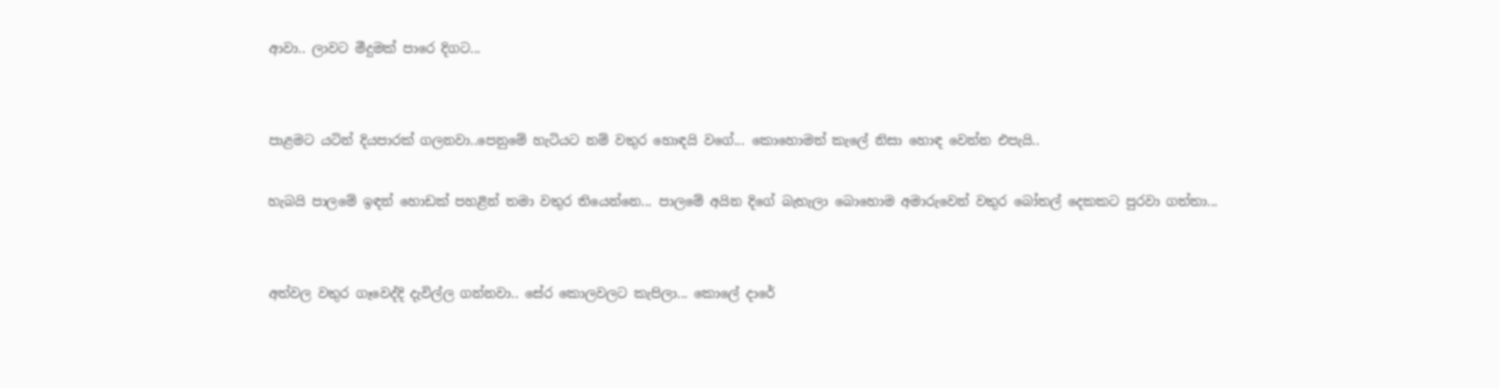ආවා.. ලාවට මීදුමක් පාරෙ දිගට...


පාළමට යටින් දියපාරක් ගලනවා..පෙනුමේ හැටියට නම් වතුර හොඳයි වගේ... කොහොමත් කැලේ නිසා හොඳ වෙන්න එපැයි..

හැබයි පාලමේ ඉඳන් හොඩක් පහළින් තමා වතුර තියෙන්නෙ... පාලමේ අයින දිගේ බැහැලා බොහොම අමාරුවෙන් වතුර බෝතල් දෙකකට පුරවා ගත්තා...


අත්වල වතුර ගෑවෙද්දි දැවිල්ල ගන්නවා.. සේර කොලවලට කැපිලා... කොලේ දාරේ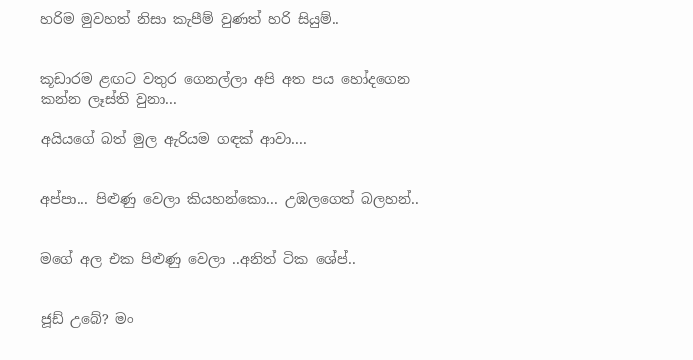හරිම මුවහත් නිසා කැපීම් වුණත් හරි සියුම්..


කූඩාරම ළඟට වතුර ගෙනල්ලා අපි අත පය හෝදගෙන කන්න ලෑස්ති වුනා...

අයියගේ බත් මුල ඇරියම ගඳක් ආවා....


අප්පා... පිළුණු වෙලා කියහන්කො... උඹලගෙත් බලහන්..


මගේ අල එක පිළුණු වෙලා ..අනිත් ටික ශේප්..


ජූඩ් උබේ? මං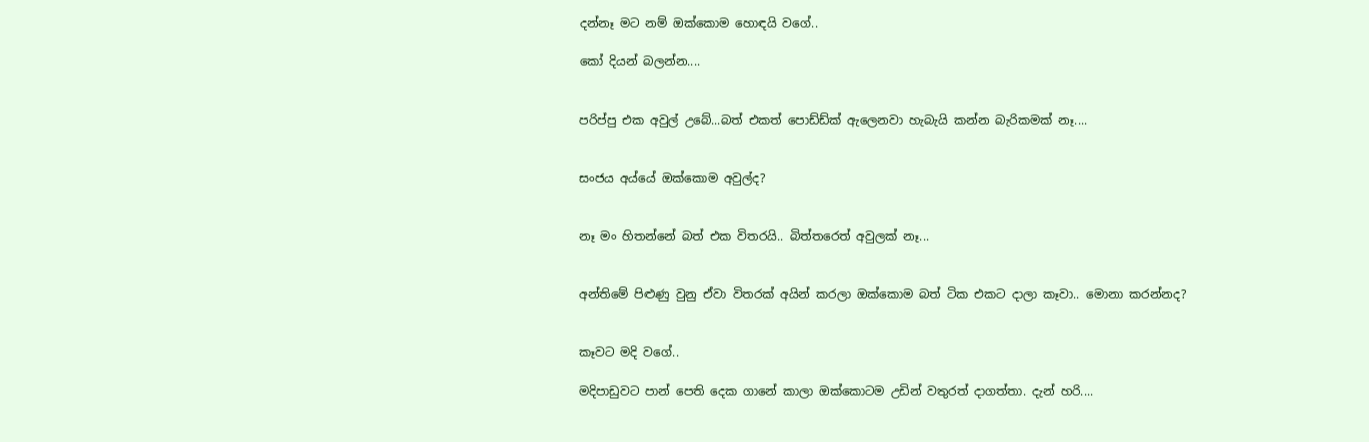දන්නෑ මට නම් ඔක්කොම හොඳයි වගේ..

කෝ දියන් බලන්න....


පරිප්පු එක අවුල් උබේ...බත් එකත් පොඩ්ඩ්ක් ඇලෙනවා හැබැයි කන්න බැරිකමක් නෑ....


සංජය අය්යේ ඔක්කොම අවුල්ද?


නෑ මං හිතන්නේ බත් එක විතරයි.. බිත්තරෙත් අවුලක් නෑ...


අන්තිමේ පිළුණු වුනු ඒවා විතරක් අයින් කරලා ඔක්කොම බත් ටික එකට දාලා කෑවා.. මොනා කරන්නද?


කෑවට මදි වගේ..

මදිපාඩුවට පාන් පෙති දෙක ගානේ කාලා ඔක්කොටම උඩින් වතුරත් දාගත්තා. දැන් හරි....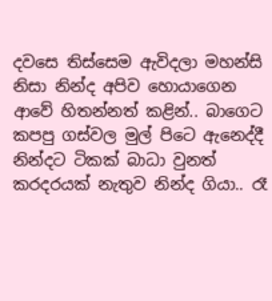දවසෙ තිස්සෙම ඇවිදලා මහන්සි නිසා නින්ද අපිව හොයාගෙන ආවේ හිතන්නත් කළින්.. බාගෙට කපපු ගස්වල මුල් පිටෙ ඇනෙද්දී නින්දට ටිකක් බාධා වුනත් කරදරයක් නැතුව නින්ද ගියා.. රෑ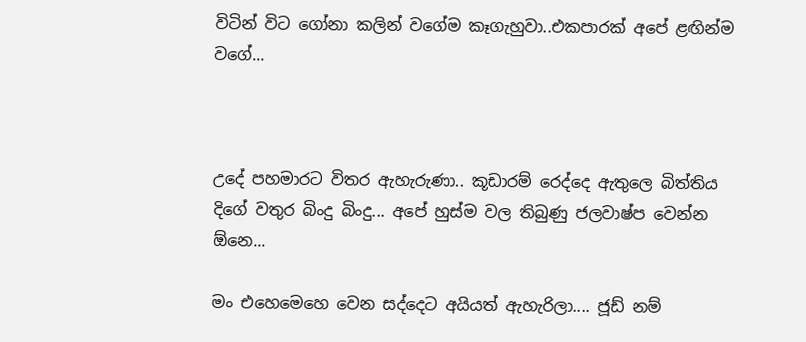විටින් විට ගෝනා කලින් වගේම කෑගැහුවා..එකපාරක් අපේ ළඟින්ම වගේ...



උදේ පහමාරට විතර ඇහැරුණා.. කූඩාරම් රෙද්දෙ ඇතුලෙ බිත්තිය දිගේ වතුර බිංදු බිංදු... අපේ හුස්ම වල තිබුණු ජලවාෂ්ප වෙන්න ඕනෙ...

මං එහෙමෙහෙ වෙන සද්දෙට අයියත් ඇහැරිලා.... ජූඩ් නම්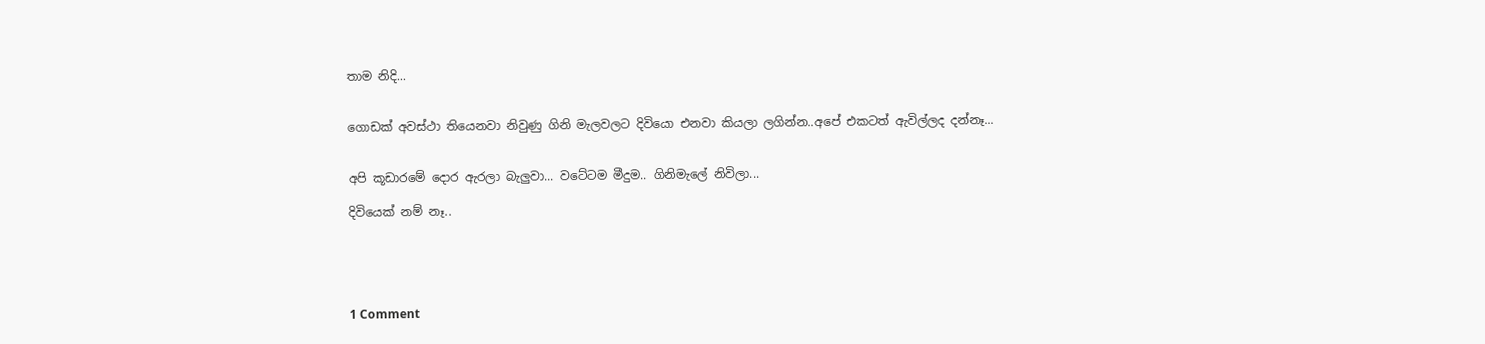තාම නිදි...


ගොඩක් අවස්ථා තියෙනවා නිවුණු ගිනි මැලවලට දිවියො එනවා කියලා ලගින්න..අපේ එකටත් ඇවිල්ලද දන්නෑ...


අපි කූඩාරමේ දොර ඇරලා බැලුවා... වටේටම මීදුම.. ගිනිමැලේ නිවිලා...

දිවියෙක් නම් නෑ..





1 Comment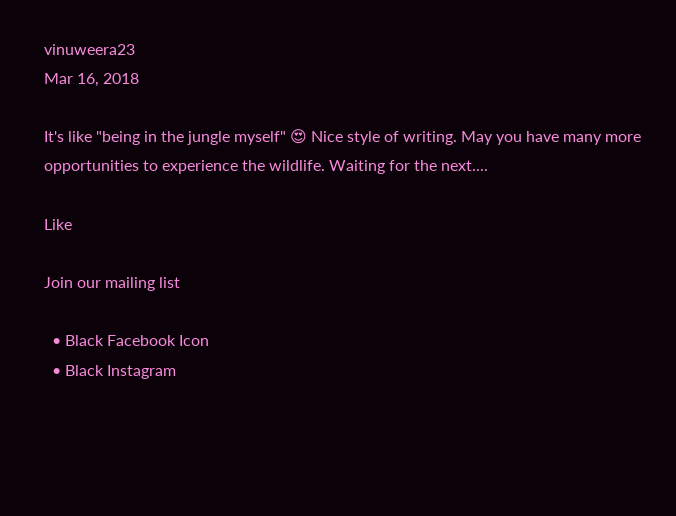vinuweera23
Mar 16, 2018

It's like "being in the jungle myself" 😍 Nice style of writing. May you have many more opportunities to experience the wildlife. Waiting for the next....

Like

Join our mailing list

  • Black Facebook Icon
  • Black Instagram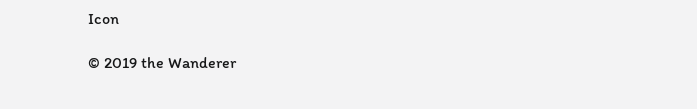Icon

© 2019 the Wanderer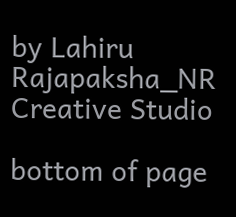by Lahiru Rajapaksha_NR Creative Studio

bottom of page